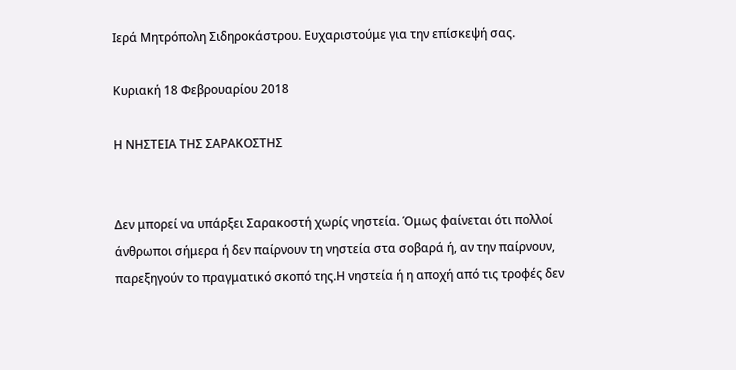Ιερά Μητρόπολη Σιδηροκάστρου. Ευχαριστούμε για την επίσκεψή σας.

Κυριακή 18 Φεβρουαρίου 2018

Η ΝΗΣΤΕΙΑ ΤΗΣ ΣΑΡΑΚΟΣΤΗΣ


Δεν μπορεί να υπάρξει Σαρακοστή χωρίς νηστεία. Όμως φαίνεται ότι πολλοί άνθρωποι σήμερα ή δεν παίρνουν τη νηστεία στα σοβαρά ή, αν την παίρνουν, παρεξηγούν το πραγματικό σκοπό της.Η νηστεία ή η αποχή από τις τροφές δεν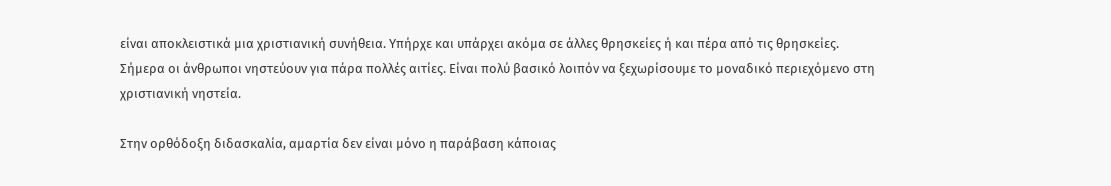είναι αποκλειστικά μια χριστιανική συνήθεια. Υπήρχε και υπάρχει ακόμα σε άλλες θρησκείες ή και πέρα από τις θρησκείες. Σήμερα οι άνθρωποι νηστεύουν για πάρα πολλές αιτίες. Είναι πολύ βασικό λοιπόν να ξεχωρίσουμε το μοναδικό περιεχόμενο στη χριστιανική νηστεία.

Στην ορθόδοξη διδασκαλία, αμαρτία δεν είναι μόνο η παράβαση κάποιας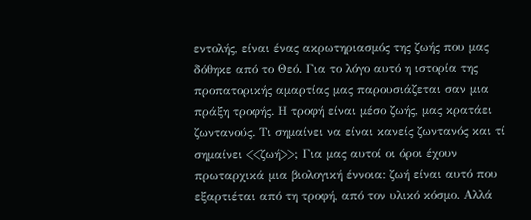εντολής, είναι ένας ακρωτηριασμός της ζωής που μας δόθηκε από το Θεό. Για το λόγο αυτό η ιστορία της προπατορικής αμαρτίας μας παρουσιάζεται σαν μια πράξη τροφής. Η τροφή είναι μέσο ζωής, μας κρατάει ζωντανούς. Τι σημαίνει να είναι κανείς ζωντανός και τί σημαίνει <<ζωή>>; Για μας αυτοί οι όροι έχουν πρωταρχικά μια βιολογική έννοια: ζωή είναι αυτό που εξαρτιέται από τη τροφή, από τον υλικό κόσμο. Αλλά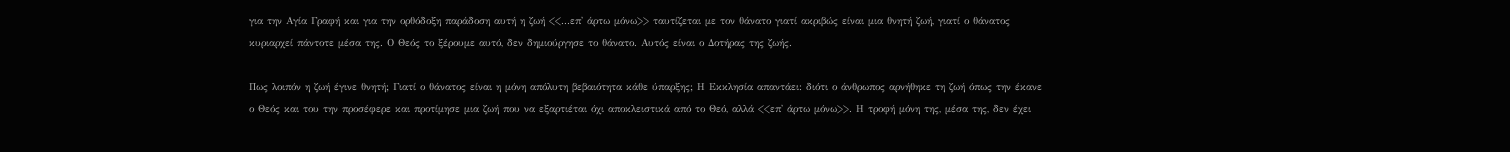για την Αγία Γραφή και για την ορθόδοξη παράδοση αυτή η ζωή <<...επ' άρτω μόνω>> ταυτίζεται με τον θάνατο γιατί ακριβώς είναι μια θνητή ζωή, γιατί ο θάνατος κυριαρχεί πάντοτε μέσα της. Ο Θεός το ξέρουμε αυτό, δεν δημιούργησε το θάνατο. Αυτός είναι ο Δοτήρας της ζωής.

Πως λοιπόν η ζωή έγινε θνητή; Γιατί ο θάνατος είναι η μόνη απόλυτη βεβαιότητα κάθε ύπαρξης; Η Εκκλησία απαντάει: διότι ο άνθρωπος αρνήθηκε τη ζωή όπως την έκανε ο Θεός και του την προσέφερε και προτίμησε μια ζωή που να εξαρτιέται όχι αποκλειστικά από το Θεό, αλλά <<επ' άρτω μόνω>>. Η τροφή μόνη της, μέσα της, δεν έχει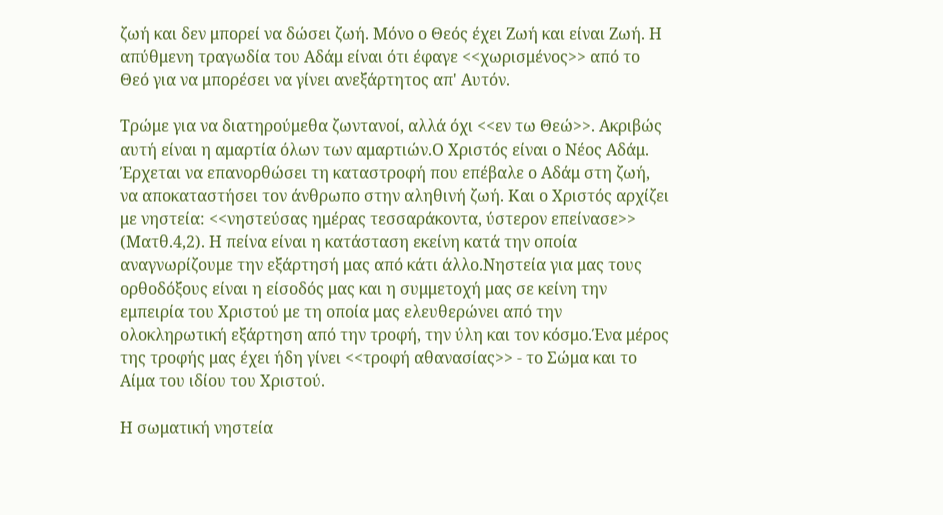ζωή και δεν μπορεί να δώσει ζωή. Μόνο ο Θεός έχει Ζωή και είναι Ζωή. Η απύθμενη τραγωδία του Αδάμ είναι ότι έφαγε <<χωρισμένος>> από το Θεό για να μπορέσει να γίνει ανεξάρτητος απ' Αυτόν.

Τρώμε για να διατηρούμεθα ζωντανοί, αλλά όχι <<εν τω Θεώ>>. Ακριβώς αυτή είναι η αμαρτία όλων των αμαρτιών.Ο Χριστός είναι ο Νέος Αδάμ. Έρχεται να επανορθώσει τη καταστροφή που επέβαλε ο Αδάμ στη ζωή, να αποκαταστήσει τον άνθρωπο στην αληθινή ζωή. Και ο Χριστός αρχίζει με νηστεία: <<νηστεύσας ημέρας τεσσαράκοντα, ύστερον επείνασε>> (Ματθ.4,2). Η πείνα είναι η κατάσταση εκείνη κατά την οποία αναγνωρίζουμε την εξάρτησή μας από κάτι άλλο.Νηστεία για μας τους ορθοδόξους είναι η είσοδός μας και η συμμετοχή μας σε κείνη την εμπειρία του Χριστού με τη οποία μας ελευθερώνει από την ολοκληρωτική εξάρτηση από την τροφή, την ύλη και τον κόσμο.Ένα μέρος της τροφής μας έχει ήδη γίνει <<τροφή αθανασίας>> - το Σώμα και το Αίμα του ιδίου του Χριστού.

Η σωματική νηστεία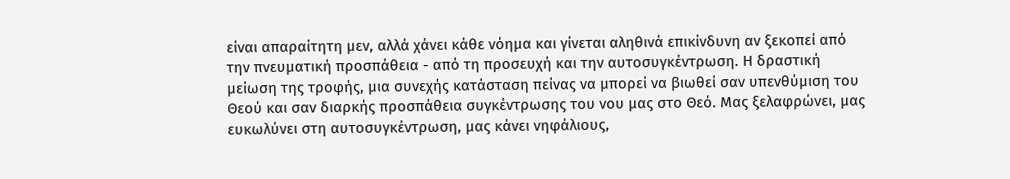είναι απαραίτητη μεν, αλλά χάνει κάθε νόημα και γίνεται αληθινά επικίνδυνη αν ξεκοπεί από την πνευματική προσπάθεια - από τη προσευχή και την αυτοσυγκέντρωση. Η δραστική μείωση της τροφής, μια συνεχής κατάσταση πείνας να μπορεί να βιωθεί σαν υπενθύμιση του Θεού και σαν διαρκής προσπάθεια συγκέντρωσης του νου μας στο Θεό. Μας ξελαφρώνει, μας ευκωλύνει στη αυτοσυγκέντρωση, μας κάνει νηφάλιους,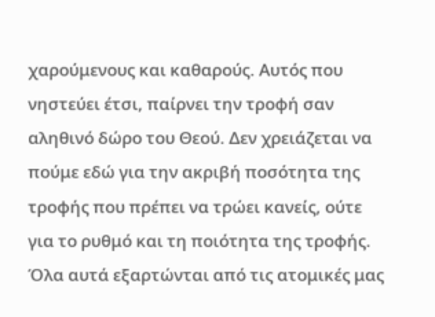χαρούμενους και καθαρούς. Αυτός που νηστεύει έτσι, παίρνει την τροφή σαν αληθινό δώρο του Θεού. Δεν χρειάζεται να πούμε εδώ για την ακριβή ποσότητα της τροφής που πρέπει να τρώει κανείς, ούτε για το ρυθμό και τη ποιότητα της τροφής. Όλα αυτά εξαρτώνται από τις ατομικές μας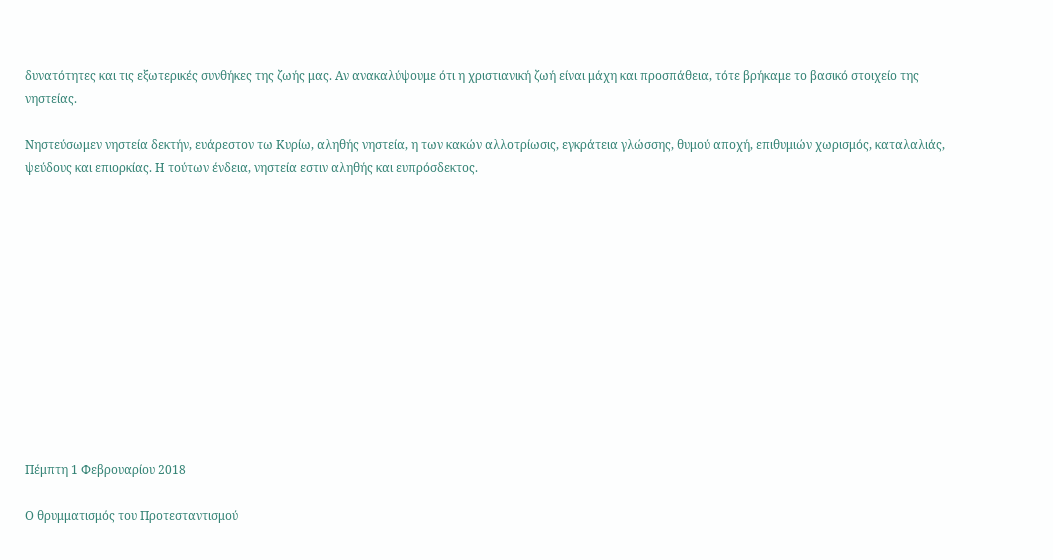δυνατότητες και τις εξωτερικές συνθήκες της ζωής μας. Αν ανακαλύψουμε ότι η χριστιανική ζωή είναι μάχη και προσπάθεια, τότε βρήκαμε το βασικό στοιχείο της νηστείας.

Νηστεύσωμεν νηστεία δεκτήν, ευάρεστον τω Κυρίω, αληθής νηστεία, η των κακών αλλοτρίωσις, εγκράτεια γλώσσης, θυμού αποχή, επιθυμιών χωρισμός, καταλαλιάς, ψεύδους και επιορκίας. Η τούτων ένδεια, νηστεία εστιν αληθής και ευπρόσδεκτος.












Πέμπτη 1 Φεβρουαρίου 2018

Ο θρυμματισμός του Προτεσταντισμού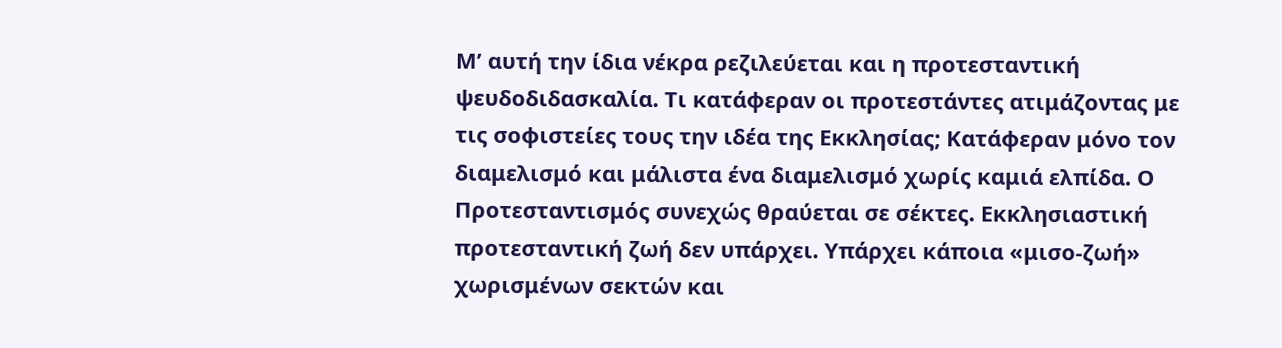Μ’ αυτή την ίδια νέκρα ρεζιλεύεται και η προτεσταντική ψευδοδιδασκαλία. Τι κατάφεραν οι προτεστάντες ατιμάζοντας με τις σοφιστείες τους την ιδέα της Εκκλησίας; Κατάφεραν μόνο τον διαμελισμό και μάλιστα ένα διαμελισμό χωρίς καμιά ελπίδα. Ο Προτεσταντισμός συνεχώς θραύεται σε σέκτες. Εκκλησιαστική προτεσταντική ζωή δεν υπάρχει. Υπάρχει κάποια «μισο-ζωή» χωρισμένων σεκτών και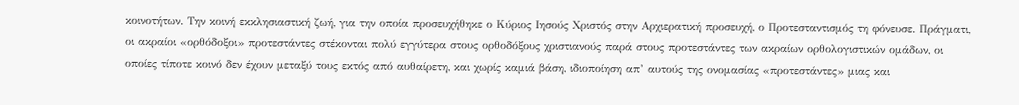κοινοτήτων. Την κοινή εκκλησιαστική ζωή, για την οποία προσευχήθηκε ο Κύριος Ιησούς Χριστός στην Αρχιερατική προσευχή, ο Προτεσταντισμός τη φόνευσε. Πράγματι, οι ακραίοι «ορθόδοξοι» προτεστάντες στέκονται πολύ εγγύτερα στους ορθοδόξους χριστιανούς παρά στους προτεστάντες των ακραίων ορθολογιστικών ομάδων, οι οποίες τίποτε κοινό δεν έχουν μεταξύ τους εκτός από αυθαίρετη, και χωρίς καμιά βάση, ιδιοποίηση απ’ αυτούς της ονομασίας «προτεστάντες» μιας και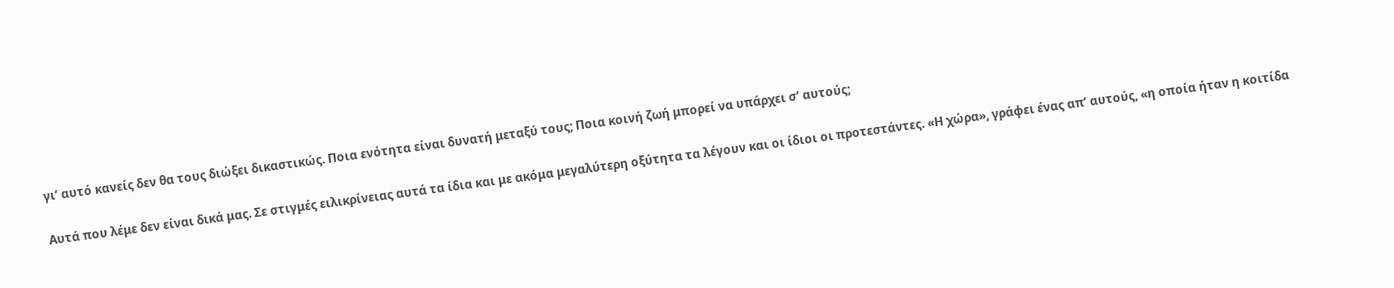γι’ αυτό κανείς δεν θα τους διώξει δικαστικώς. Ποια ενότητα είναι δυνατή μεταξύ τους; Ποια κοινή ζωή μπορεί να υπάρχει σ’ αυτούς;

Αυτά που λέμε δεν είναι δικά μας. Σε στιγμές ειλικρίνειας αυτά τα ίδια και με ακόμα μεγαλύτερη οξύτητα τα λέγουν και οι ίδιοι οι προτεστάντες. «Η χώρα», γράφει ένας απ’ αυτούς, «η οποία ήταν η κοιτίδα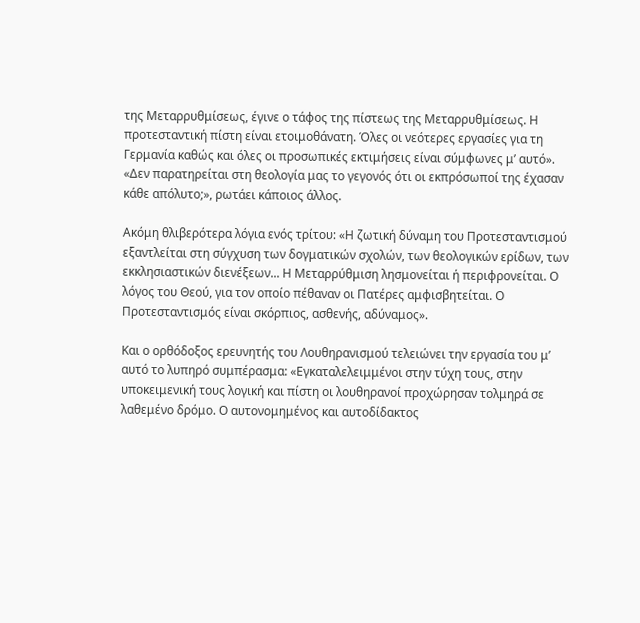της Μεταρρυθμίσεως, έγινε ο τάφος της πίστεως της Μεταρρυθμίσεως. Η προτεσταντική πίστη είναι ετοιμοθάνατη. Όλες οι νεότερες εργασίες για τη Γερμανία καθώς και όλες οι προσωπικές εκτιμήσεις είναι σύμφωνες μ’ αυτό». «Δεν παρατηρείται στη θεολογία μας το γεγονός ότι οι εκπρόσωποί της έχασαν κάθε απόλυτο;», ρωτάει κάποιος άλλος.

Ακόμη θλιβερότερα λόγια ενός τρίτου: «Η ζωτική δύναμη του Προτεσταντισμού εξαντλείται στη σύγχυση των δογματικών σχολών, των θεολογικών ερίδων, των εκκλησιαστικών διενέξεων... Η Μεταρρύθμιση λησμονείται ή περιφρονείται. Ο λόγος του Θεού, για τον οποίο πέθαναν οι Πατέρες αμφισβητείται. Ο Προτεσταντισμός είναι σκόρπιος, ασθενής, αδύναμος».

Και ο ορθόδοξος ερευνητής του Λουθηρανισμού τελειώνει την εργασία του μ’ αυτό το λυπηρό συμπέρασμα: «Εγκαταλελειμμένοι στην τύχη τους, στην υποκειμενική τους λογική και πίστη οι λουθηρανοί προχώρησαν τολμηρά σε λαθεμένο δρόμο. Ο αυτονομημένος και αυτοδίδακτος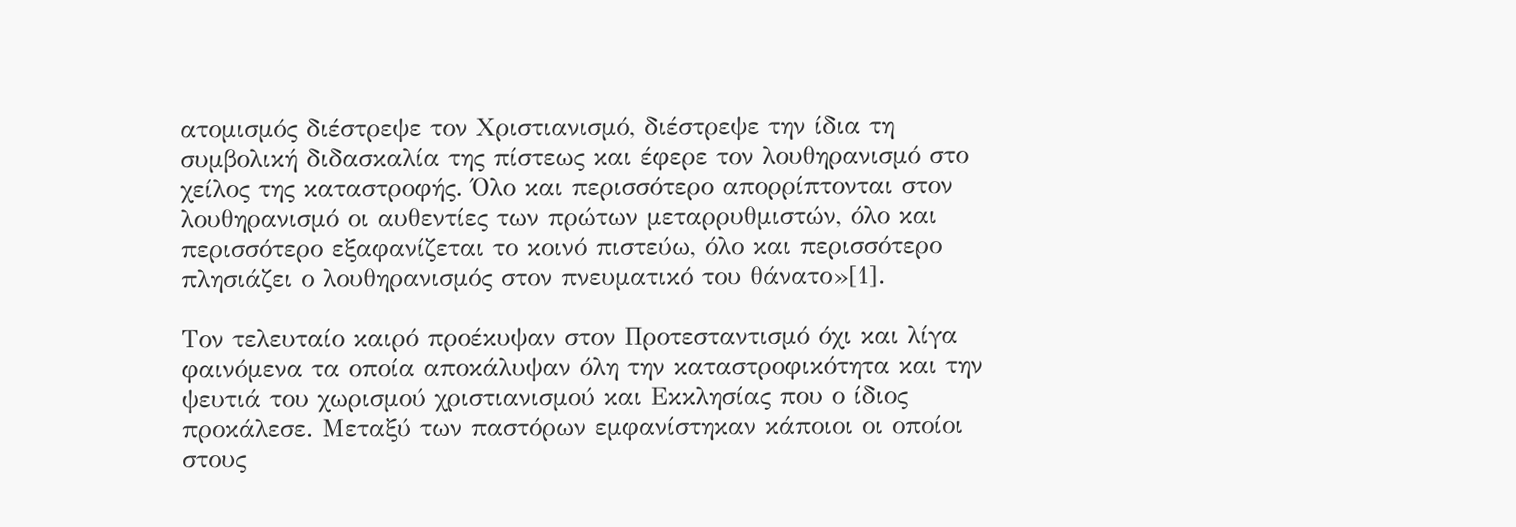ατομισμός διέστρεψε τον Χριστιανισμό, διέστρεψε την ίδια τη συμβολική διδασκαλία της πίστεως και έφερε τον λουθηρανισμό στο χείλος της καταστροφής. Όλο και περισσότερο απορρίπτονται στον λουθηρανισμό οι αυθεντίες των πρώτων μεταρρυθμιστών, όλο και περισσότερο εξαφανίζεται το κοινό πιστεύω, όλο και περισσότερο πλησιάζει ο λουθηρανισμός στον πνευματικό του θάνατο»[1].

Τον τελευταίο καιρό προέκυψαν στον Προτεσταντισμό όχι και λίγα φαινόμενα τα οποία αποκάλυψαν όλη την καταστροφικότητα και την ψευτιά του χωρισμού χριστιανισμού και Εκκλησίας που ο ίδιος προκάλεσε. Μεταξύ των παστόρων εμφανίστηκαν κάποιοι οι οποίοι στους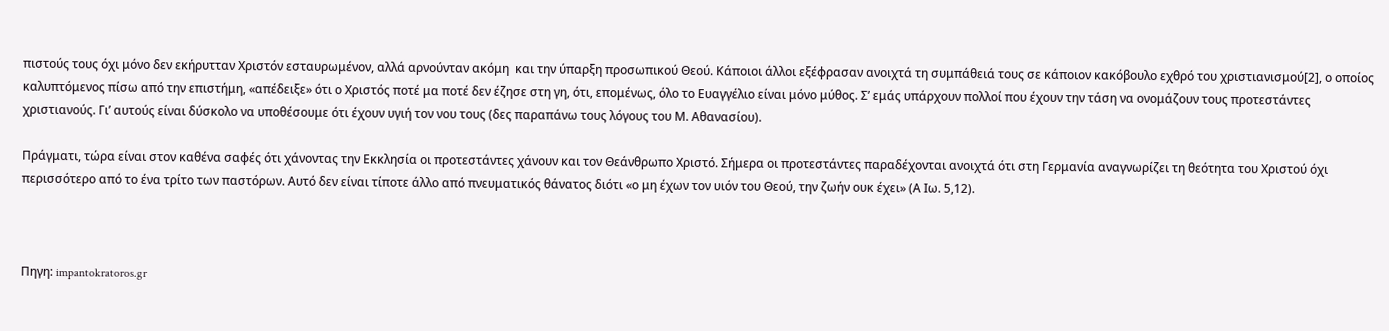πιστούς τους όχι μόνο δεν εκήρυτταν Χριστόν εσταυρωμένον, αλλά αρνούνταν ακόμη  και την ύπαρξη προσωπικού Θεού. Κάποιοι άλλοι εξέφρασαν ανοιχτά τη συμπάθειά τους σε κάποιον κακόβουλο εχθρό του χριστιανισμού[2], ο οποίος καλυπτόμενος πίσω από την επιστήμη, «απέδειξε» ότι ο Χριστός ποτέ μα ποτέ δεν έζησε στη γη, ότι, επομένως, όλο το Ευαγγέλιο είναι μόνο μύθος. Σ’ εμάς υπάρχουν πολλοί που έχουν την τάση να ονομάζουν τους προτεστάντες χριστιανούς. Γι’ αυτούς είναι δύσκολο να υποθέσουμε ότι έχουν υγιή τον νου τους (δες παραπάνω τους λόγους του Μ. Αθανασίου).

Πράγματι, τώρα είναι στον καθένα σαφές ότι χάνοντας την Εκκλησία οι προτεστάντες χάνουν και τον Θεάνθρωπο Χριστό. Σήμερα οι προτεστάντες παραδέχονται ανοιχτά ότι στη Γερμανία αναγνωρίζει τη θεότητα του Χριστού όχι περισσότερο από το ένα τρίτο των παστόρων. Αυτό δεν είναι τίποτε άλλο από πνευματικός θάνατος διότι «ο μη έχων τον υιόν του Θεού, την ζωήν ουκ έχει» (Α Ιω. 5,12).



Πηγη: impantokratoros.gr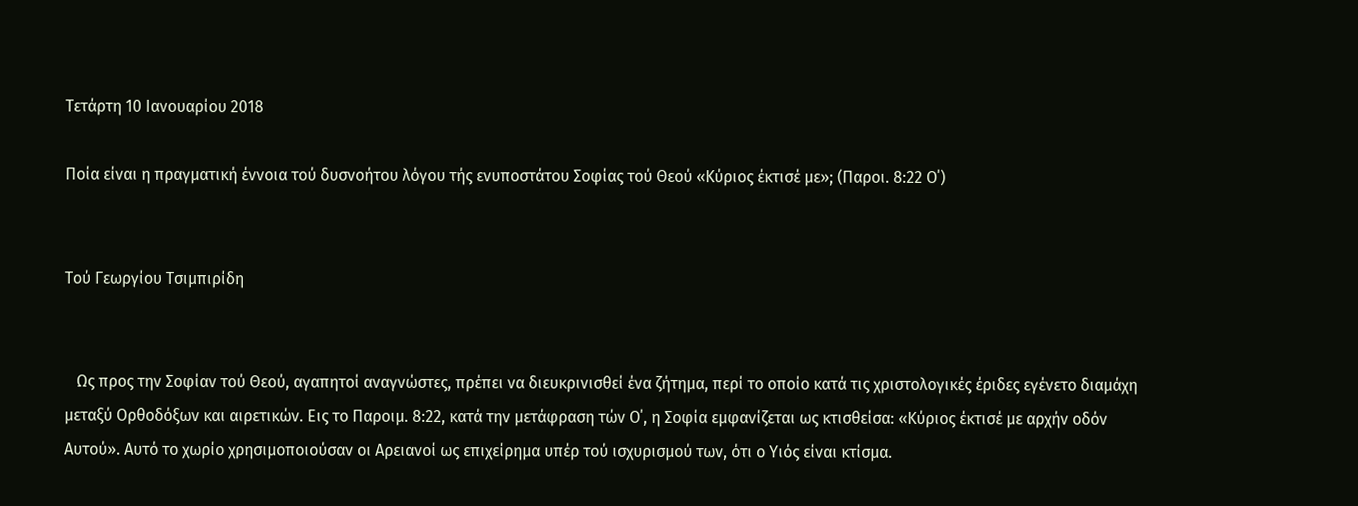Τετάρτη 10 Ιανουαρίου 2018

Ποία είναι η πραγματική έννοια τού δυσνοήτου λόγου τής ενυποστάτου Σοφίας τού Θεού «Κύριος έκτισέ με»; (Παροι. 8:22 Ο΄)


Τού Γεωργίου Τσιμπιρίδη


   Ως προς την Σοφίαν τού Θεού, αγαπητοί αναγνώστες, πρέπει να διευκρινισθεί ένα ζήτημα, περί το οποίο κατά τις χριστολογικές έριδες εγένετο διαμάχη μεταξύ Ορθοδόξων και αιρετικών. Εις το Παροιμ. 8:22, κατά την μετάφραση τών Ο΄, η Σοφία εμφανίζεται ως κτισθείσα: «Κύριος έκτισέ με αρχήν οδόν Αυτού». Αυτό το χωρίο χρησιμοποιούσαν οι Αρειανοί ως επιχείρημα υπέρ τού ισχυρισμού των, ότι ο Υιός είναι κτίσμα.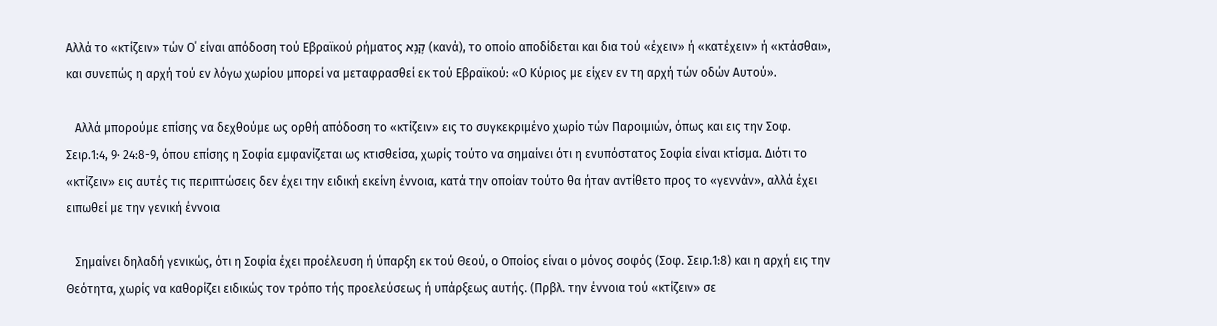Αλλά το «κτίζειν» τών Ο΄ είναι απόδοση τού Εβραϊκού ρήματος קָנָא (κανά), το οποίο αποδίδεται και δια τού «έχειν» ή «κατέχειν» ή «κτάσθαι», και συνεπώς η αρχή τού εν λόγω χωρίου μπορεί να μεταφρασθεί εκ τού Εβραϊκού: «Ο Κύριος με είχεν εν τη αρχή τών οδών Αυτού».

   Αλλά μπορούμε επίσης να δεχθούμε ως ορθή απόδοση το «κτίζειν» εις το συγκεκριμένο χωρίο τών Παροιμιών, όπως και εις την Σοφ. Σειρ.1:4, 9· 24:8-9, όπου επίσης η Σοφία εμφανίζεται ως κτισθείσα, χωρίς τούτο να σημαίνει ότι η ενυπόστατος Σοφία είναι κτίσμα. Διότι το «κτίζειν» εις αυτές τις περιπτώσεις δεν έχει την ειδική εκείνη έννοια, κατά την οποίαν τούτο θα ήταν αντίθετο προς το «γεννάν», αλλά έχει ειπωθεί με την γενική έννοια

   Σημαίνει δηλαδή γενικώς, ότι η Σοφία έχει προέλευση ή ύπαρξη εκ τού Θεού, ο Οποίος είναι ο μόνος σοφός (Σοφ. Σειρ.1:8) και η αρχή εις την Θεότητα, χωρίς να καθορίζει ειδικώς τον τρόπο τής προελεύσεως ή υπάρξεως αυτής. (Πρβλ. την έννοια τού «κτίζειν» σε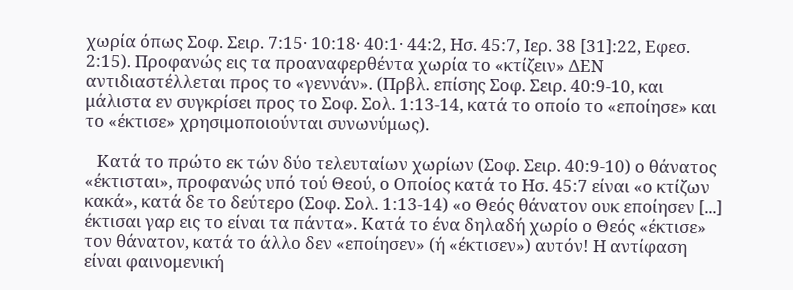χωρία όπως Σοφ. Σειρ. 7:15· 10:18· 40:1· 44:2, Ησ. 45:7, Ιερ. 38 [31]:22, Εφεσ. 2:15). Προφανώς εις τα προαναφερθέντα χωρία το «κτίζειν» ΔΕΝ αντιδιαστέλλεται προς το «γεννάν». (Πρβλ. επίσης Σοφ. Σειρ. 40:9-10, και μάλιστα εν συγκρίσει προς το Σοφ. Σολ. 1:13-14, κατά το οποίο το «εποίησε» και το «έκτισε» χρησιμοποιούνται συνωνύμως).

   Κατά το πρώτο εκ τών δύο τελευταίων χωρίων (Σοφ. Σειρ. 40:9-10) ο θάνατος «έκτισται», προφανώς υπό τού Θεού, ο Οποίος κατά το Ησ. 45:7 είναι «ο κτίζων κακά», κατά δε το δεύτερο (Σοφ. Σολ. 1:13-14) «ο Θεός θάνατον ουκ εποίησεν [...] έκτισαι γαρ εις το είναι τα πάντα». Κατά το ένα δηλαδή χωρίο ο Θεός «έκτισε» τον θάνατον, κατά το άλλο δεν «εποίησεν» (ή «έκτισεν») αυτόν! Η αντίφαση είναι φαινομενική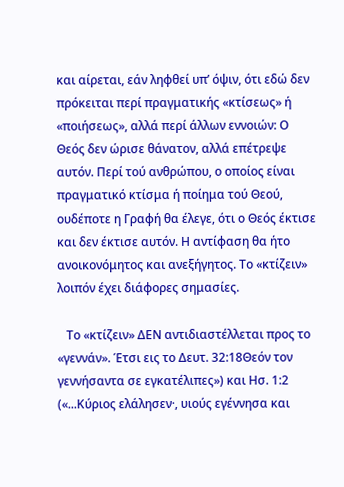και αίρεται, εάν ληφθεί υπ’ όψιν, ότι εδώ δεν πρόκειται περί πραγματικής «κτίσεως» ή «ποιήσεως», αλλά περί άλλων εννοιών: Ο Θεός δεν ώρισε θάνατον, αλλά επέτρεψε αυτόν. Περί τού ανθρώπου, ο οποίος είναι πραγματικό κτίσμα ή ποίημα τού Θεού, ουδέποτε η Γραφή θα έλεγε, ότι ο Θεός έκτισε και δεν έκτισε αυτόν. Η αντίφαση θα ήτο ανοικονόμητος και ανεξήγητος. Το «κτίζειν» λοιπόν έχει διάφορες σημασίες.

   Το «κτίζειν» ΔΕΝ αντιδιαστέλλεται προς το «γεννάν». Έτσι εις το Δευτ. 32:18Θεόν τον γεννήσαντα σε εγκατέλιπες») και Ησ. 1:2 («...Κύριος ελάλησεν·, υιούς εγέννησα και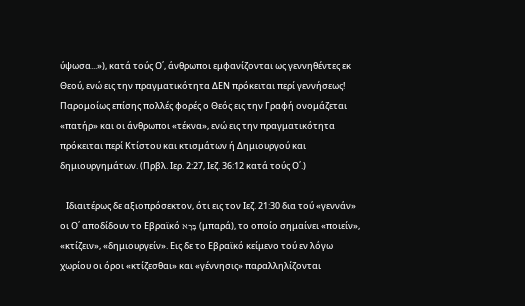ύψωσα...»), κατά τούς Ο΄, άνθρωποι εμφανίζονται ως γεννηθέντες εκ Θεού, ενώ εις την πραγματικότητα ΔΕΝ πρόκειται περί γεννήσεως! Παρομοίως επίσης πολλές φορές ο Θεός εις την Γραφή ονομάζεται «πατήρ» και οι άνθρωποι «τέκνα», ενώ εις την πραγματικότητα πρόκειται περί Κτίστου και κτισμάτων ή Δημιουργού και δημιουργημάτων. (Πρβλ. Ιερ. 2:27, Ιεζ. 36:12 κατά τούς Ο΄.)

   Ιδιαιτέρως δε αξιοπρόσεκτον, ότι εις τον Ιεζ. 21:30 δια τού «γεννάν» οι Ο΄ αποδίδουν το Εβραϊκό בָּרָא (μπαρά), το οποίο σημαίνει «ποιείν», «κτίζειν», «δημιουργείν». Εις δε το Εβραϊκό κείμενο τού εν λόγω χωρίου οι όροι «κτίζεσθαι» και «γέννησις» παραλληλίζονται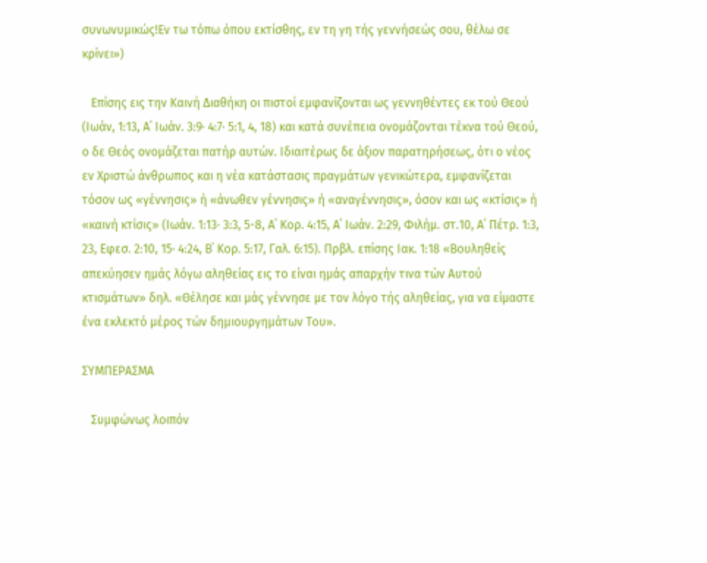συνωνυμικώς!Εν τω τόπω όπου εκτίσθης, εν τη γη τής γεννήσεώς σου, θέλω σε κρίνει»)

   Επίσης εις την Καινή Διαθήκη οι πιστοί εμφανίζονται ως γεννηθέντες εκ τού Θεού (Ιωάν, 1:13, Α΄ Ιωάν. 3:9· 4:7· 5:1, 4, 18) και κατά συνέπεια ονομάζονται τέκνα τού Θεού, ο δε Θεός ονομάζεται πατήρ αυτών. Ιδιαιτέρως δε άξιον παρατηρήσεως, ότι ο νέος εν Χριστώ άνθρωπος και η νέα κατάστασις πραγμάτων γενικώτερα, εμφανίζεται τόσον ως «γέννησις» ή «άνωθεν γέννησις» ή «αναγέννησις», όσον και ως «κτίσις» ή «καινή κτίσις» (Ιωάν. 1:13· 3:3, 5-8, Α΄ Κορ. 4:15, Α΄ Ιωάν. 2:29, Φιλήμ. στ.10, Α΄ Πέτρ. 1:3, 23, Εφεσ. 2:10, 15· 4:24, Β΄ Κορ. 5:17, Γαλ. 6:15). Πρβλ. επίσης Ιακ. 1:18 «Βουληθείς απεκύησεν ημάς λόγω αληθείας εις το είναι ημάς απαρχήν τινα τών Αυτού κτισμάτων» δηλ. «Θέλησε και μάς γέννησε με τον λόγο τής αληθείας, για να είμαστε ένα εκλεκτό μέρος τών δημιουργημάτων Του».

ΣΥΜΠΕΡΑΣΜΑ

   Συμφώνως λοιπόν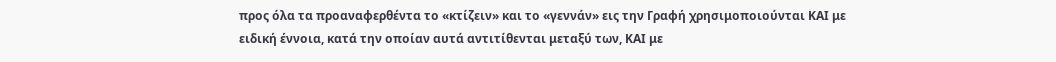προς όλα τα προαναφερθέντα το «κτίζειν» και το «γεννάν» εις την Γραφή χρησιμοποιούνται ΚΑΙ με ειδική έννοια, κατά την οποίαν αυτά αντιτίθενται μεταξύ των, ΚΑΙ με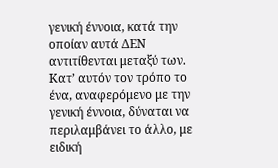γενική έννοια, κατά την οποίαν αυτά ΔΕΝ αντιτίθενται μεταξύ των. Κατ’ αυτόν τον τρόπο το ένα, αναφερόμενο με την γενική έννοια, δύναται να περιλαμβάνει το άλλο, με ειδική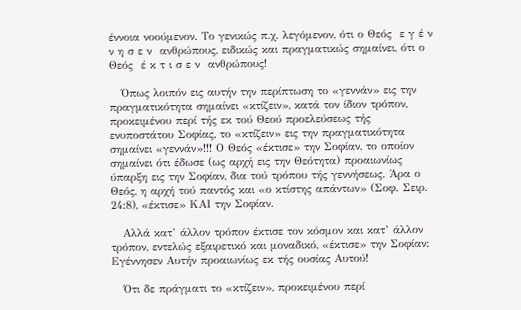έννοια νοούμενον. Το γενικώς π.χ. λεγόμενον, ότι ο Θεός  ε γ έ ν ν η σ ε ν  ανθρώπους, ειδικώς και πραγματικώς σημαίνει, ότι ο Θεός  έ κ τ ι σ ε ν  ανθρώπους!

   Όπως λοιπόν εις αυτήν την περίπτωση το «γεννάν» εις την πραγματικότητα σημαίνει «κτίζειν», κατά τον ίδιον τρόπον, προκειμένου περί τής εκ τού Θεού προελεύσεως τής ενυποστάτου Σοφίας, το «κτίζειν» εις την πραγματικότητα σημαίνει «γεννάν»!!! Ο Θεός «έκτισε» την Σοφίαν, το οποίον σημαίνει ότι έδωσε (ως αρχή εις την Θεότητα) προαιωνίως ύπαρξη εις την Σοφίαν, δια τού τρόπου τής γεννήσεως. Άρα ο Θεός, η αρχή τού παντός και «ο κτίστης απάντων» (Σοφ. Σειρ. 24:8), «έκτισε» ΚΑΙ την Σοφίαν.

   Αλλά κατ’ άλλον τρόπον έκτισε τον κόσμον και κατ’ άλλον τρόπον, εντελώς εξαιρετικό και μοναδικό, «έκτισε» την Σοφίαν: Εγέννησεν Αυτήν προαιωνίως εκ τής ουσίας Αυτού!

   Ότι δε πράγματι το «κτίζειν», προκειμένου περί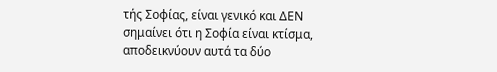τής Σοφίας, είναι γενικό και ΔΕΝ σημαίνει ότι η Σοφία είναι κτίσμα, αποδεικνύουν αυτά τα δύο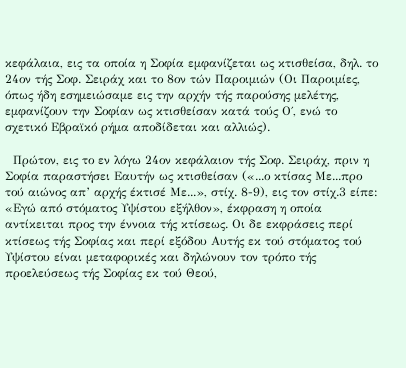κεφάλαια, εις τα οποία η Σοφία εμφανίζεται ως κτισθείσα, δηλ. το 24ον τής Σοφ. Σειράχ και το 8ον τών Παροιμιών (Οι Παροιμίες, όπως ήδη εσημειώσαμε εις την αρχήν τής παρούσης μελέτης, εμφανίζουν την Σοφίαν ως κτισθείσαν κατά τούς Ο΄, ενώ το σχετικό Εβραϊκό ρήμα αποδίδεται και αλλιώς).

  Πρώτον, εις το εν λόγω 24ον κεφάλαιον τής Σοφ. Σειράχ, πριν η Σοφία παραστήσει Εαυτήν ως κτισθείσαν («...ο κτίσας Με...προ τού αιώνος απ’ αρχής έκτισέ Με...», στίχ. 8-9), εις τον στίχ.3 είπε: «Εγώ από στόματος Υψίστου εξήλθον», έκφραση η οποία αντίκειται προς την έννοια τής κτίσεως. Οι δε εκφράσεις περί κτίσεως τής Σοφίας και περί εξόδου Αυτής εκ τού στόματος τού Υψίστου είναι μεταφορικές και δηλώνουν τον τρόπο τής προελεύσεως τής Σοφίας εκ τού Θεού,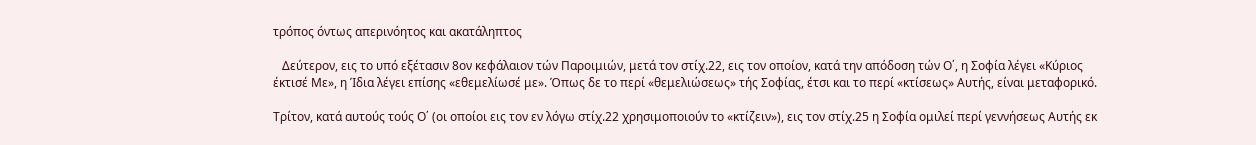τρόπος όντως απερινόητος και ακατάληπτος

   Δεύτερον, εις το υπό εξέτασιν 8ον κεφάλαιον τών Παροιμιών, μετά τον στίχ.22, εις τον οποίον, κατά την απόδοση τών Ο΄, η Σοφία λέγει «Κύριος έκτισέ Με», η Ίδια λέγει επίσης «εθεμελίωσέ με». Όπως δε το περί «θεμελιώσεως» τής Σοφίας, έτσι και το περί «κτίσεως» Αυτής, είναι μεταφορικό.

Τρίτον, κατά αυτούς τούς Ο΄ (οι οποίοι εις τον εν λόγω στίχ.22 χρησιμοποιούν το «κτίζειν»), εις τον στίχ.25 η Σοφία ομιλεί περί γεννήσεως Αυτής εκ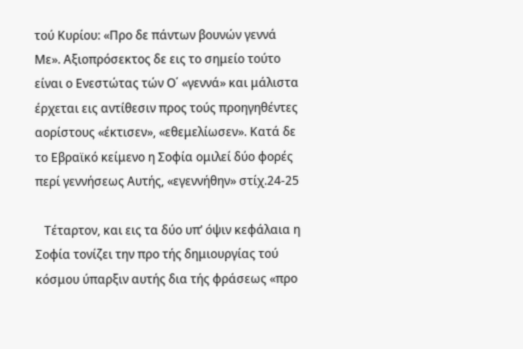τού Κυρίου: «Προ δε πάντων βουνών γεννά Με». Αξιοπρόσεκτος δε εις το σημείο τούτο είναι ο Ενεστώτας τών Ο΄ «γεννά» και μάλιστα έρχεται εις αντίθεσιν προς τούς προηγηθέντες αορίστους «έκτισεν», «εθεμελίωσεν». Κατά δε το Εβραϊκό κείμενο η Σοφία ομιλεί δύο φορές περί γεννήσεως Αυτής, «εγεννήθην» στίχ.24-25

   Τέταρτον, και εις τα δύο υπ’ όψιν κεφάλαια η Σοφία τονίζει την προ τής δημιουργίας τού κόσμου ύπαρξιν αυτής δια τής φράσεως «προ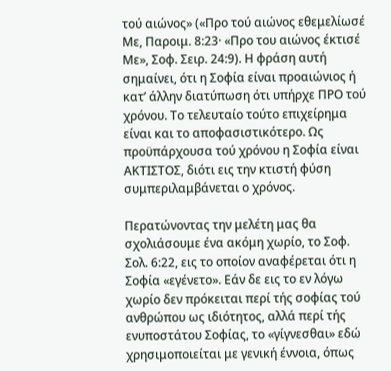τού αιώνος» («Προ τού αιώνος εθεμελίωσέ Με, Παροιμ. 8:23· «Προ του αιώνος έκτισέ Με», Σοφ. Σειρ. 24:9). Η φράση αυτή σημαίνει, ότι η Σοφία είναι προαιώνιος ή κατ’ άλλην διατύπωση ότι υπήρχε ΠΡΟ τού χρόνου. Το τελευταίο τούτο επιχείρημα είναι και το αποφασιστικότερο. Ως προϋπάρχουσα τού χρόνου η Σοφία είναι ΑΚΤΙΣΤΟΣ, διότι εις την κτιστή φύση συμπεριλαμβάνεται ο χρόνος.

Περατώνοντας την μελέτη μας θα σχολιάσουμε ένα ακόμη χωρίο, το Σοφ. Σολ. 6:22, εις το οποίον αναφέρεται ότι η Σοφία «εγένετο». Εάν δε εις το εν λόγω χωρίο δεν πρόκειται περί τής σοφίας τού ανθρώπου ως ιδιότητος, αλλά περί τής ενυποστάτου Σοφίας, το «γίγνεσθαι» εδώ χρησιμοποιείται με γενική έννοια, όπως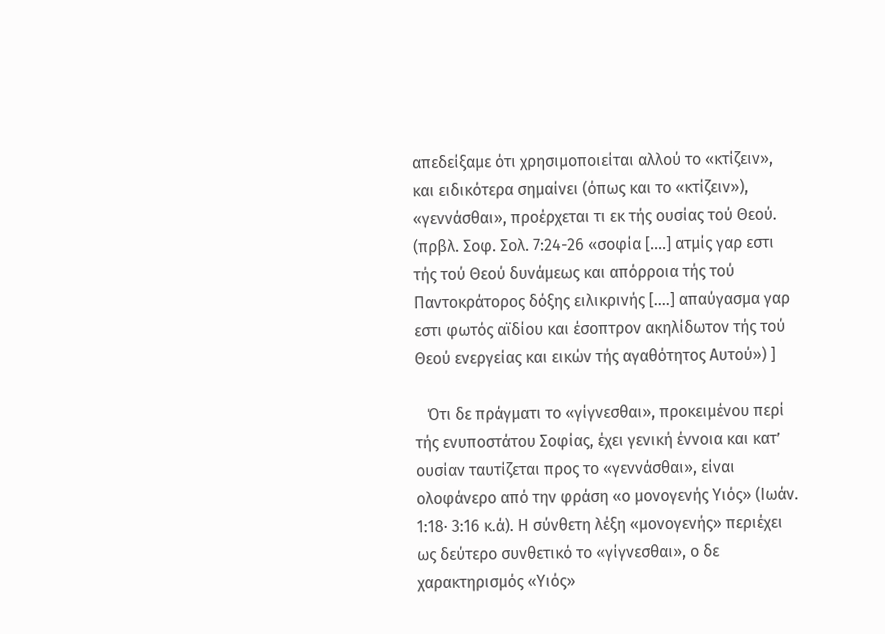απεδείξαμε ότι χρησιμοποιείται αλλού το «κτίζειν», και ειδικότερα σημαίνει (όπως και το «κτίζειν»), «γεννάσθαι», προέρχεται τι εκ τής ουσίας τού Θεού. (πρβλ. Σοφ. Σολ. 7:24-26 «σοφία [....] ατμίς γαρ εστι τής τού Θεού δυνάμεως και απόρροια τής τού Παντοκράτορος δόξης ειλικρινής [....] απαύγασμα γαρ εστι φωτός αϊδίου και έσοπτρον ακηλίδωτον τής τού Θεού ενεργείας και εικών τής αγαθότητος Αυτού») ]

   Ότι δε πράγματι το «γίγνεσθαι», προκειμένου περί τής ενυποστάτου Σοφίας, έχει γενική έννοια και κατ’ ουσίαν ταυτίζεται προς το «γεννάσθαι», είναι ολοφάνερο από την φράση «ο μονογενής Υιός» (Ιωάν. 1:18· 3:16 κ.ά). Η σύνθετη λέξη «μονογενής» περιέχει ως δεύτερο συνθετικό το «γίγνεσθαι», ο δε χαρακτηρισμός «Υιός»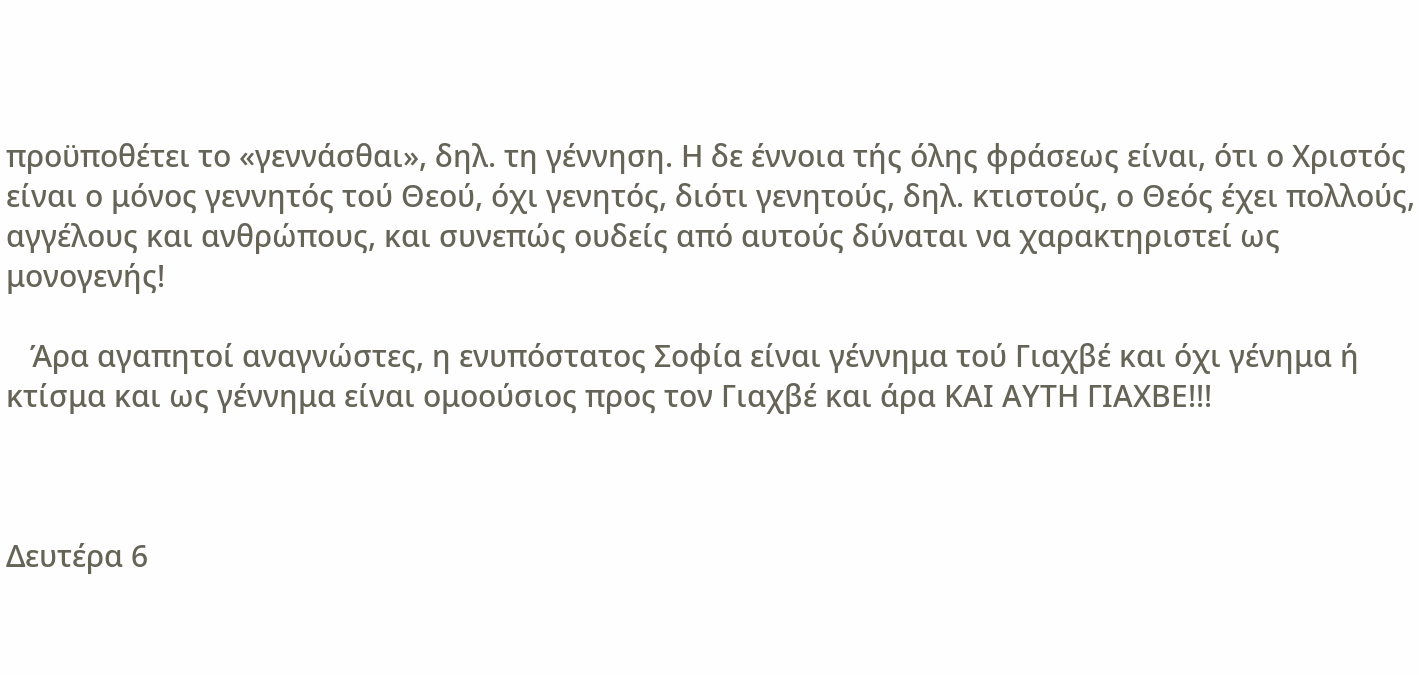προϋποθέτει το «γεννάσθαι», δηλ. τη γέννηση. Η δε έννοια τής όλης φράσεως είναι, ότι ο Χριστός είναι ο μόνος γεννητός τού Θεού, όχι γενητός, διότι γενητούς, δηλ. κτιστούς, ο Θεός έχει πολλούς, αγγέλους και ανθρώπους, και συνεπώς ουδείς από αυτούς δύναται να χαρακτηριστεί ως μονογενής!

   Άρα αγαπητοί αναγνώστες, η ενυπόστατος Σοφία είναι γέννημα τού Γιαχβέ και όχι γένημα ή κτίσμα και ως γέννημα είναι ομοούσιος προς τον Γιαχβέ και άρα ΚΑΙ ΑΥΤΗ ΓΙΑΧΒΕ!!!



Δευτέρα 6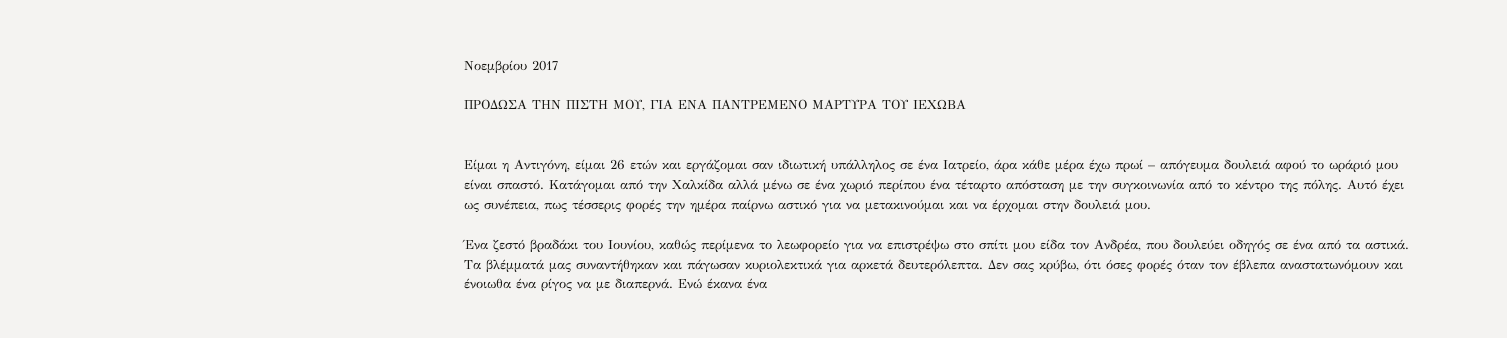Νοεμβρίου 2017

ΠΡΟΔΩΣΑ ΤΗΝ ΠΙΣΤΗ ΜΟΥ, ΓΙΑ ΕΝΑ ΠΑΝΤΡΕΜΕΝΟ ΜΑΡΤΥΡΑ ΤΟΥ ΙΕΧΩΒΑ


Είμαι η Αντιγόνη, είμαι 26 ετών και εργάζομαι σαν ιδιωτική υπάλληλος σε ένα Ιατρείο, άρα κάθε μέρα έχω πρωί – απόγευμα δουλειά αφού το ωράριό μου είναι σπαστό. Κατάγομαι από την Χαλκίδα αλλά μένω σε ένα χωριό περίπου ένα τέταρτο απόσταση με την συγκοινωνία από το κέντρο της πόλης. Αυτό έχει ως συνέπεια, πως τέσσερις φορές την ημέρα παίρνω αστικό για να μετακινούμαι και να έρχομαι στην δουλειά μου.

Ένα ζεστό βραδάκι του Ιουνίου, καθώς περίμενα το λεωφορείο για να επιστρέψω στο σπίτι μου είδα τον Ανδρέα, που δουλεύει οδηγός σε ένα από τα αστικά. Τα βλέμματά μας συναντήθηκαν και πάγωσαν κυριολεκτικά για αρκετά δευτερόλεπτα. Δεν σας κρύβω, ότι όσες φορές όταν τον έβλεπα αναστατωνόμουν και ένοιωθα ένα ρίγος να με διαπερνά. Ενώ έκανα ένα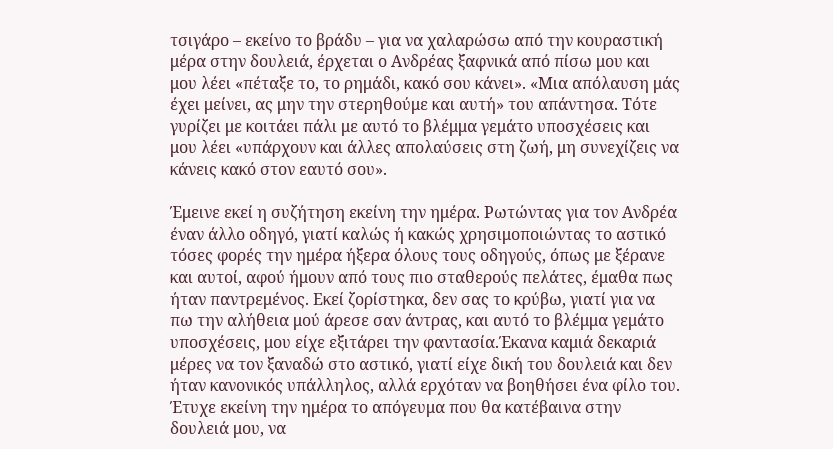τσιγάρο – εκείνο το βράδυ – για να χαλαρώσω από την κουραστική μέρα στην δουλειά, έρχεται ο Ανδρέας ξαφνικά από πίσω μου και μου λέει «πέταξε το, το ρημάδι, κακό σου κάνει». «Μια απόλαυση μάς έχει μείνει, ας μην την στερηθούμε και αυτή» του απάντησα. Τότε γυρίζει με κοιτάει πάλι με αυτό το βλέμμα γεμάτο υποσχέσεις και μου λέει «υπάρχουν και άλλες απολαύσεις στη ζωή, μη συνεχίζεις να κάνεις κακό στον εαυτό σου».

Έμεινε εκεί η συζήτηση εκείνη την ημέρα. Ρωτώντας για τον Ανδρέα έναν άλλο οδηγό, γιατί καλώς ή κακώς χρησιμοποιώντας το αστικό τόσες φορές την ημέρα ήξερα όλους τους οδηγούς, όπως με ξέρανε και αυτοί, αφού ήμουν από τους πιο σταθερούς πελάτες, έμαθα πως ήταν παντρεμένος. Εκεί ζορίστηκα, δεν σας το κρύβω, γιατί για να πω την αλήθεια μού άρεσε σαν άντρας, και αυτό το βλέμμα γεμάτο υποσχέσεις, μου είχε εξιτάρει την φαντασία.Έκανα καμιά δεκαριά μέρες να τον ξαναδώ στο αστικό, γιατί είχε δική του δουλειά και δεν ήταν κανονικός υπάλληλος, αλλά ερχόταν να βοηθήσει ένα φίλο του. Έτυχε εκείνη την ημέρα το απόγευμα που θα κατέβαινα στην δουλειά μου, να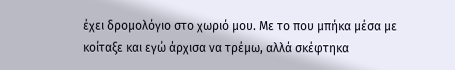έχει δρομολόγιο στο χωριό μου. Με το που μπήκα μέσα με κοίταξε και εγώ άρχισα να τρέμω, αλλά σκέφτηκα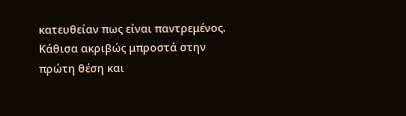κατευθείαν πως είναι παντρεμένος. Κάθισα ακριβώς μπροστά στην πρώτη θέση και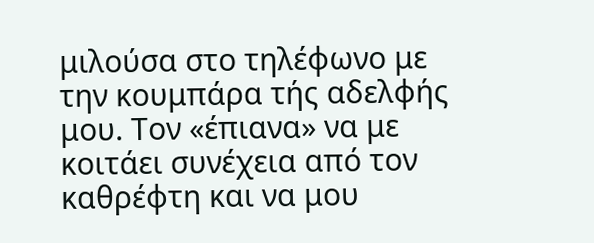μιλούσα στο τηλέφωνο με την κουμπάρα τής αδελφής μου. Τον «έπιανα» να με κοιτάει συνέχεια από τον καθρέφτη και να μου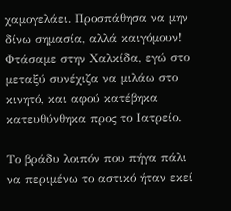χαμογελάει. Προσπάθησα να μην δίνω σημασία, αλλά καιγόμουν! Φτάσαμε στην Χαλκίδα, εγώ στο μεταξύ συνέχιζα να μιλάω στο κινητό, και αφού κατέβηκα κατευθύνθηκα προς το Ιατρείο.

Το βράδυ λοιπόν που πήγα πάλι να περιμένω το αστικό ήταν εκεί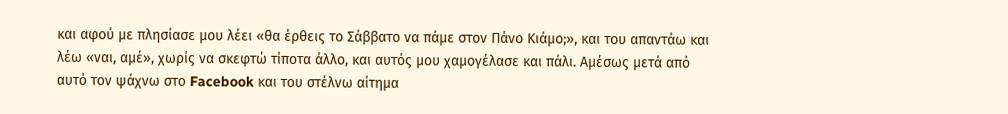και αφού με πλησίασε μου λέει «θα έρθεις το Σάββατο να πάμε στον Πάνο Κιάμο;», και του απαντάω και λέω «ναι, αμέ», χωρίς να σκεφτώ τίποτα άλλο, και αυτός μου χαμογέλασε και πάλι. Αμέσως μετά από αυτό τον ψάχνω στο Facebook και του στέλνω αίτημα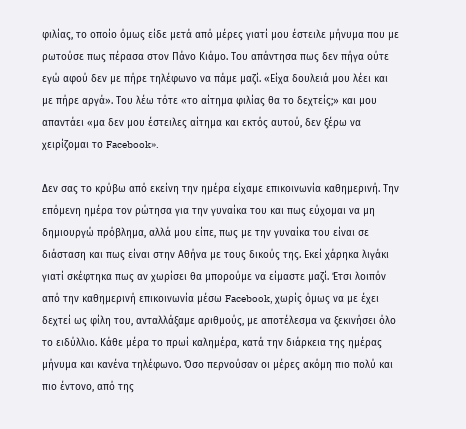φιλίας, το οποίο όμως είδε μετά από μέρες γιατί μου έστειλε μήνυμα που με ρωτούσε πως πέρασα στον Πάνο Κιάμο. Του απάντησα πως δεν πήγα ούτε εγώ αφού δεν με πήρε τηλέφωνο να πάμε μαζί. «Είχα δουλειά μου λέει και με πήρε αργά». Του λέω τότε «το αίτημα φιλίας θα το δεχτείς;» και μου απαντάει «μα δεν μου έστειλες αίτημα και εκτός αυτού, δεν ξέρω να χειρίζομαι το Facebook».

Δεν σας το κρύβω από εκείνη την ημέρα είχαμε επικοινωνία καθημερινή. Την επόμενη ημέρα τον ρώτησα για την γυναίκα του και πως εύχομαι να μη δημιουργώ πρόβλημα, αλλά μου είπε, πως με την γυναίκα του είναι σε διάσταση και πως είναι στην Αθήνα με τους δικούς της. Εκεί χάρηκα λιγάκι γιατί σκέφτηκα πως αν χωρίσει θα μπορούμε να είμαστε μαζί. Έτσι λοιπόν από την καθημερινή επικοινωνία μέσω Facebook, χωρίς όμως να με έχει δεχτεί ως φίλη του, ανταλλάξαμε αριθμούς, με αποτέλεσμα να ξεκινήσει όλο το ειδύλλιο. Κάθε μέρα το πρωί καλημέρα, κατά την διάρκεια της ημέρας μήνυμα και κανένα τηλέφωνο. Όσο περνούσαν οι μέρες ακόμη πιο πολύ και πιο έντονο, από της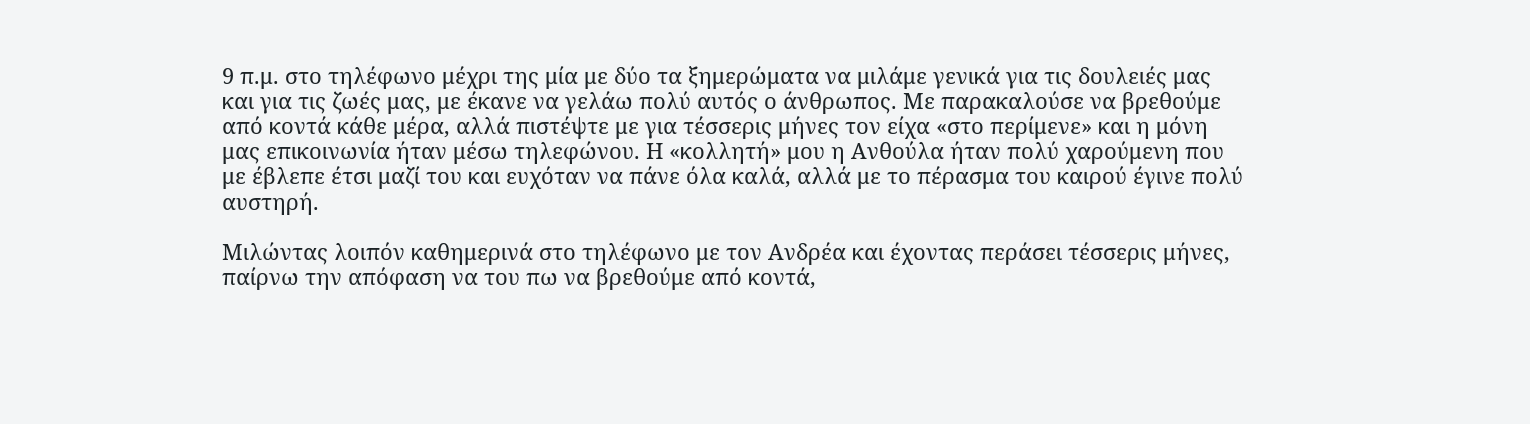9 π.μ. στο τηλέφωνο μέχρι της μία με δύο τα ξημερώματα να μιλάμε γενικά για τις δουλειές μας και για τις ζωές μας, με έκανε να γελάω πολύ αυτός ο άνθρωπος. Με παρακαλούσε να βρεθούμε από κοντά κάθε μέρα, αλλά πιστέψτε με για τέσσερις μήνες τον είχα «στο περίμενε» και η μόνη μας επικοινωνία ήταν μέσω τηλεφώνου. Η «κολλητή» μου η Ανθούλα ήταν πολύ χαρούμενη που με έβλεπε έτσι μαζί του και ευχόταν να πάνε όλα καλά, αλλά με το πέρασμα του καιρού έγινε πολύ αυστηρή.

Μιλώντας λοιπόν καθημερινά στο τηλέφωνο με τον Ανδρέα και έχοντας περάσει τέσσερις μήνες, παίρνω την απόφαση να του πω να βρεθούμε από κοντά,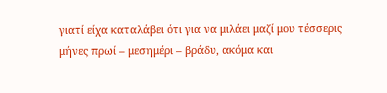γιατί είχα καταλάβει ότι για να μιλάει μαζί μου τέσσερις μήνες πρωί – μεσημέρι – βράδυ, ακόμα και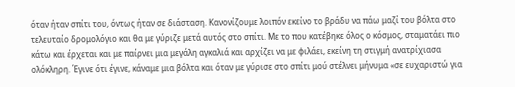όταν ήταν σπίτι του, όντως ήταν σε διάσταση. Κανονίζουμε λοιπόν εκείνο το βράδυ να πάω μαζί του βόλτα στο τελευταίο δρομολόγιο και θα με γύριζε μετά αυτός στο σπίτι. Με το που κατέβηκε όλος ο κόσμος, σταματάει πιο κάτω και έρχεται και με παίρνει μια μεγάλη αγκαλιά και αρχίζει να με φιλάει, εκείνη τη στιγμή ανατρίχιασα ολόκληρη. Έγινε ότι έγινε, κάναμε μια βόλτα και όταν με γύρισε στο σπίτι μού στέλνει μήνυμα «σε ευχαριστώ για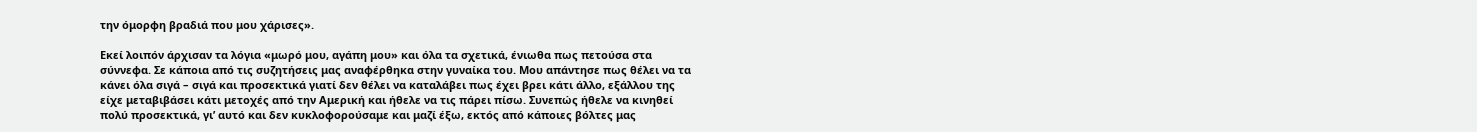την όμορφη βραδιά που μου χάρισες».

Εκεί λοιπόν άρχισαν τα λόγια «μωρό μου, αγάπη μου» και όλα τα σχετικά, ένιωθα πως πετούσα στα σύννεφα. Σε κάποια από τις συζητήσεις μας αναφέρθηκα στην γυναίκα του. Μου απάντησε πως θέλει να τα κάνει όλα σιγά – σιγά και προσεκτικά γιατί δεν θέλει να καταλάβει πως έχει βρει κάτι άλλο, εξάλλου της είχε μεταβιβάσει κάτι μετοχές από την Αμερική και ήθελε να τις πάρει πίσω. Συνεπώς ήθελε να κινηθεί πολύ προσεκτικά, γι’ αυτό και δεν κυκλοφορούσαμε και μαζί έξω, εκτός από κάποιες βόλτες μας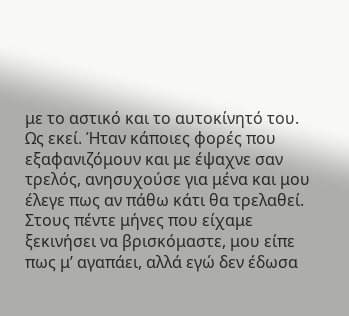με το αστικό και το αυτοκίνητό του. Ως εκεί. Ήταν κάποιες φορές που εξαφανιζόμουν και με έψαχνε σαν τρελός, ανησυχούσε για μένα και μου έλεγε πως αν πάθω κάτι θα τρελαθεί. Στους πέντε μήνες που είχαμε ξεκινήσει να βρισκόμαστε, μου είπε πως μ’ αγαπάει, αλλά εγώ δεν έδωσα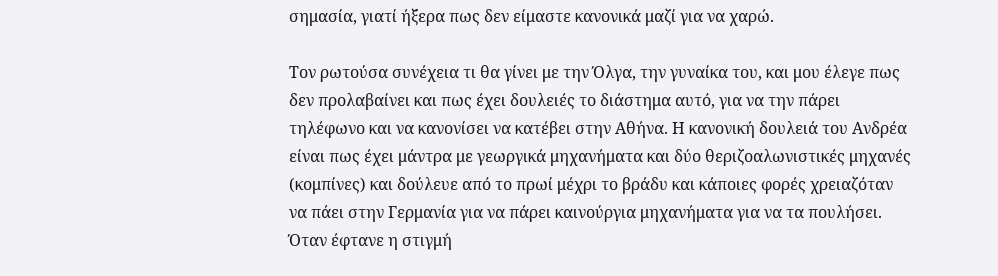σημασία, γιατί ήξερα πως δεν είμαστε κανονικά μαζί για να χαρώ.

Τον ρωτούσα συνέχεια τι θα γίνει με την Όλγα, την γυναίκα του, και μου έλεγε πως δεν προλαβαίνει και πως έχει δουλειές το διάστημα αυτό, για να την πάρει τηλέφωνο και να κανονίσει να κατέβει στην Αθήνα. Η κανονική δουλειά του Ανδρέα είναι πως έχει μάντρα με γεωργικά μηχανήματα και δύο θεριζοαλωνιστικές μηχανές (κομπίνες) και δούλευε από το πρωί μέχρι το βράδυ και κάποιες φορές χρειαζόταν να πάει στην Γερμανία για να πάρει καινούργια μηχανήματα για να τα πουλήσει. Όταν έφτανε η στιγμή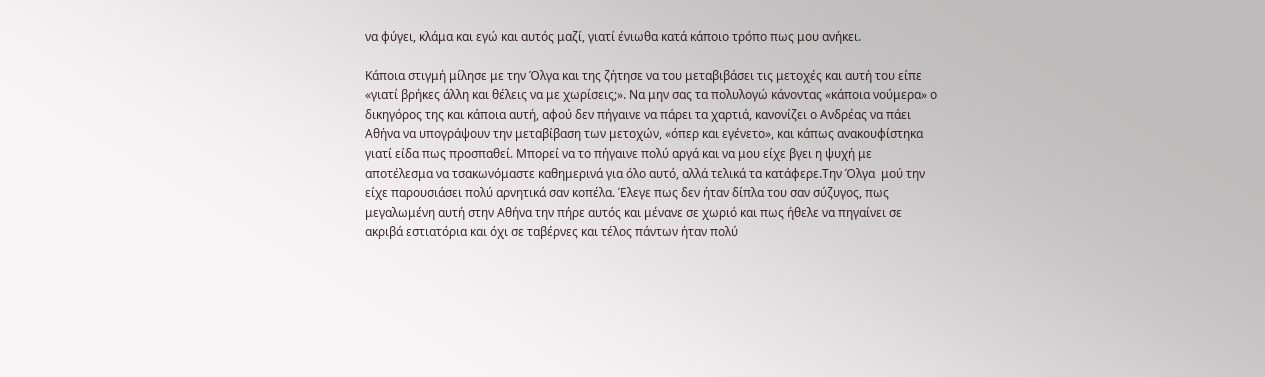να φύγει, κλάμα και εγώ και αυτός μαζί, γιατί ένιωθα κατά κάποιο τρόπο πως μου ανήκει.

Κάποια στιγμή μίλησε με την Όλγα και της ζήτησε να του μεταβιβάσει τις μετοχές και αυτή του είπε «γιατί βρήκες άλλη και θέλεις να με χωρίσεις;». Να μην σας τα πολυλογώ κάνοντας «κάποια νούμερα» ο δικηγόρος της και κάποια αυτή, αφού δεν πήγαινε να πάρει τα χαρτιά, κανονίζει ο Ανδρέας να πάει Αθήνα να υπογράψουν την μεταβίβαση των μετοχών, «όπερ και εγένετο», και κάπως ανακουφίστηκα γιατί είδα πως προσπαθεί. Μπορεί να το πήγαινε πολύ αργά και να μου είχε βγει η ψυχή με αποτέλεσμα να τσακωνόμαστε καθημερινά για όλο αυτό, αλλά τελικά τα κατάφερε.Την Όλγα  μού την είχε παρουσιάσει πολύ αρνητικά σαν κοπέλα. Έλεγε πως δεν ήταν δίπλα του σαν σύζυγος, πως μεγαλωμένη αυτή στην Αθήνα την πήρε αυτός και μένανε σε χωριό και πως ήθελε να πηγαίνει σε ακριβά εστιατόρια και όχι σε ταβέρνες και τέλος πάντων ήταν πολύ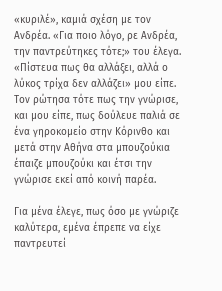«κυριλέ», καμιά σχέση με τον Ανδρέα. «Για ποιο λόγο, ρε Ανδρέα, την παντρεύτηκες τότε;» του έλεγα. «Πίστευα πως θα αλλάξει, αλλά ο λύκος τρίχα δεν αλλάζει» μου είπε. Τον ρώτησα τότε πως την γνώρισε, και μου είπε, πως δούλευε παλιά σε ένα γηροκομείο στην Κόρινθο και μετά στην Αθήνα στα μπουζούκια έπαιζε μπουζούκι και έτσι την γνώρισε εκεί από κοινή παρέα.

Για μένα έλεγε, πως όσο με γνώριζε καλύτερα, εμένα έπρεπε να είχε παντρευτεί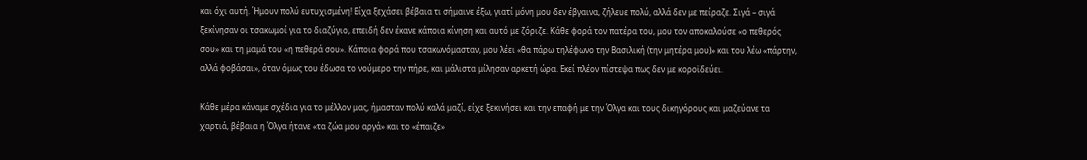και όχι αυτή. Ήμουν πολύ ευτυχισμένη! Είχα ξεχάσει βέβαια τι σήμαινε έξω, γιατί μόνη μου δεν έβγαινα, ζήλευε πολύ, αλλά δεν με πείραζε. Σιγά – σιγά ξεκίνησαν οι τσακωμοί για το διαζύγιο, επειδή δεν έκανε κάποια κίνηση και αυτό με ζόριζε. Κάθε φορά τον πατέρα του, μου τον αποκαλούσε «ο πεθερός σου» και τη μαμά του «η πεθερά σου». Κάποια φορά που τσακωνόμασταν, μου λέει «θα πάρω τηλέφωνο την Βασιλική (την μητέρα μου)» και του λέω «πάρτην, αλλά φοβάσαι», όταν όμως του έδωσα το νούμερο την πήρε, και μάλιστα μίλησαν αρκετή ώρα. Εκεί πλέον πίστεψα πως δεν με κοροϊδεύει.

Κάθε μέρα κάναμε σχέδια για το μέλλον μας, ήμασταν πολύ καλά μαζί, είχε ξεκινήσει και την επαφή με την Όλγα και τους δικηγόρους και μαζεύανε τα χαρτιά, βέβαια η Όλγα ήτανε «τα ζώα μου αργά» και το «έπαιζε»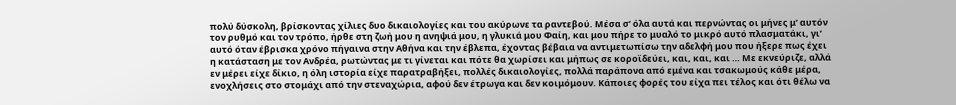πολύ δύσκολη, βρίσκοντας χίλιες δυο δικαιολογίες και του ακύρωνε τα ραντεβού. Μέσα σ’ όλα αυτά και περνώντας οι μήνες μ’ αυτόν τον ρυθμό και τον τρόπο, ήρθε στη ζωή μου η ανηψιά μου, η γλυκιά μου Φαίη, και μου πήρε το μυαλό το μικρό αυτό πλασματάκι, γι’ αυτό όταν έβρισκα χρόνο πήγαινα στην Αθήνα και την έβλεπα, έχοντας βέβαια να αντιμετωπίσω την αδελφή μου που ήξερε πως έχει η κατάσταση με τον Ανδρέα, ρωτώντας με τι γίνεται και πότε θα χωρίσει και μήπως σε κοροϊδεύει, και, και, και … Με εκνεύριζε, αλλά εν μέρει είχε δίκιο, η όλη ιστορία είχε παρατραβήξει, πολλές δικαιολογίες, πολλά παράπονα από εμένα και τσακωμούς κάθε μέρα, ενοχλήσεις στο στομάχι από την στεναχώρια, αφού δεν έτρωγα και δεν κοιμόμουν. Κάποιες φορές του είχα πει τέλος και ότι θέλω να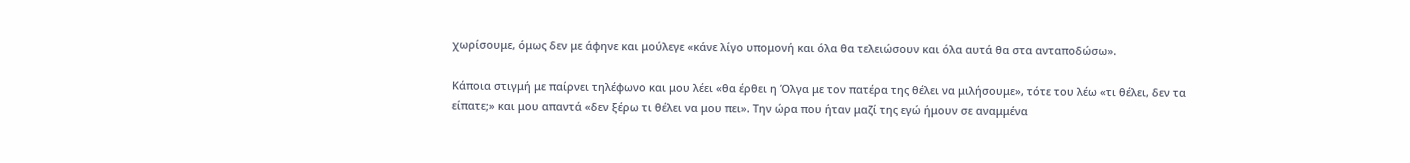χωρίσουμε, όμως δεν με άφηνε και μούλεγε «κάνε λίγο υπομονή και όλα θα τελειώσουν και όλα αυτά θα στα ανταποδώσω».

Κάποια στιγμή με παίρνει τηλέφωνο και μου λέει «θα έρθει η Όλγα με τον πατέρα της θέλει να μιλήσουμε», τότε του λέω «τι θέλει, δεν τα είπατε;» και μου απαντά «δεν ξέρω τι θέλει να μου πει». Την ώρα που ήταν μαζί της εγώ ήμουν σε αναμμένα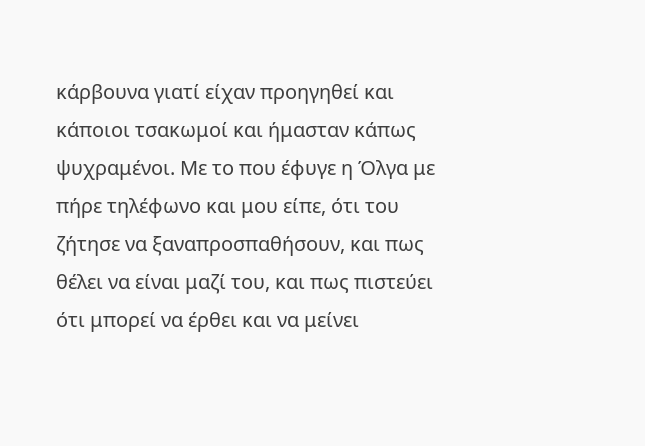κάρβουνα γιατί είχαν προηγηθεί και κάποιοι τσακωμοί και ήμασταν κάπως ψυχραμένοι. Με το που έφυγε η Όλγα με πήρε τηλέφωνο και μου είπε, ότι του ζήτησε να ξαναπροσπαθήσουν, και πως θέλει να είναι μαζί του, και πως πιστεύει ότι μπορεί να έρθει και να μείνει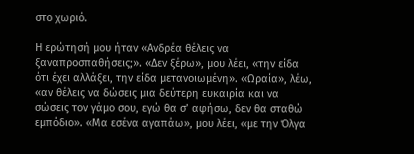στο χωριό.

Η ερώτησή μου ήταν «Ανδρέα θέλεις να ξαναπροσπαθήσεις;». «Δεν ξέρω», μου λέει, «την είδα ότι έχει αλλάξει, την είδα μετανοιωμένη». «Ωραία», λέω, «αν θέλεις να δώσεις μια δεύτερη ευκαιρία και να σώσεις τον γάμο σου, εγώ θα σ’ αφήσω, δεν θα σταθώ εμπόδιο». «Μα εσένα αγαπάω», μου λέει, «με την Όλγα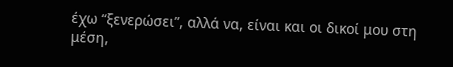έχω “ξενερώσει”, αλλά να, είναι και οι δικοί μου στη μέση,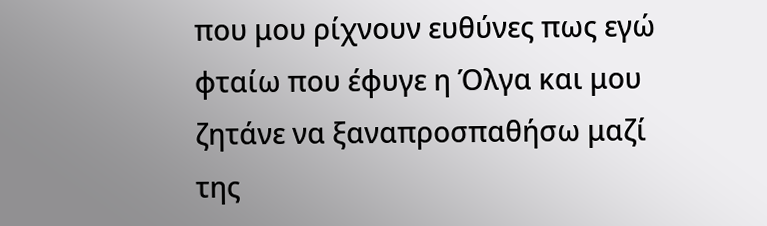που μου ρίχνουν ευθύνες πως εγώ φταίω που έφυγε η Όλγα και μου ζητάνε να ξαναπροσπαθήσω μαζί της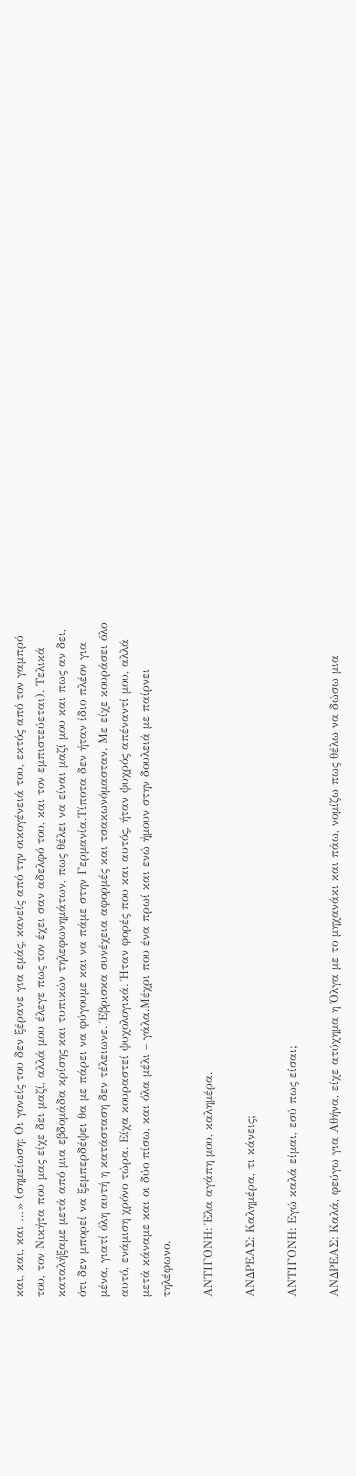και, και, και …» (σημείωση: Οι γονείς του δεν ξέρανε για εμάς, κανείς από την οικογένειά του, εκτός από τον γαμπρό του, τον Νικήτα που μας είχε δει μαζί, αλλά μου έλεγε πως τον έχει σαν αδελφό του, και τον εμπιστεύεται). Τελικά καταλήξαμε μετά από μια εβδομάδα κρίσης και τυπικών τηλεφωνημάτων, πως θέλει να είναι μαζί μου και πως αν δει, ότι δεν μπορεί να ξεμπερδέψει θα με πάρει να φύγουμε και να πάμε στην Γερμανία.Τίποτα δεν ήταν ίδιο πλέον για μένα, γιατί όλη αυτή η κατάσταση δεν τέλειωνε. Έβρισκα συνέχεια αφορμές και τσακωνόμασταν. Με είχε κουράσει όλο αυτό, ενάμιση χρόνο τώρα. Είχα κουραστεί ψυχολογικά. Ήταν φορές που και αυτός, ήταν ψυχρός απέναντί μου, αλλά μετά κάναμε και οι δύο πίσω, και όλα μέλι – γάλα.Μέχρι που ένα πρωί και ενώ ήμουν στην δουλειά με παίρνει τηλέφωνο.

ΑΝΤΙΓΟΝΗ: Έλα αγάπη μου, καλημέρα.

ΑΝΔΡΕΑΣ: Καλημέρα, τι κάνεις;

ΑΝΤΙΓΟΝΗ: Εγώ καλά είμαι, εσύ πως είσαι;

ΑΝΔΡΕΑΣ: Καλά, φεύγω για Αθήνα, είχε ατύχημα η Όλγα με το μηχανάκι και πάω, νομίζω πως θέλω να δώσω μια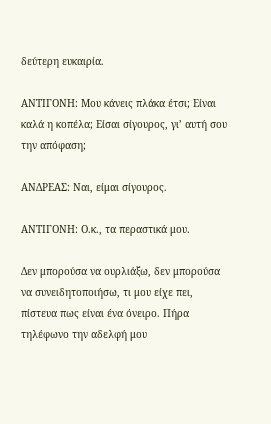δεύτερη ευκαιρία.

ΑΝΤΙΓΟΝΗ: Μου κάνεις πλάκα έτσι; Είναι καλά η κοπέλα; Είσαι σίγουρος, γι’ αυτή σου την απόφαση;

ΑΝΔΡΕΑΣ: Ναι, είμαι σίγουρος.

ΑΝΤΙΓΟΝΗ: Ο.κ., τα περαστικά μου.

Δεν μπορούσα να ουρλιάξω, δεν μπορούσα να συνειδητοποιήσω, τι μου είχε πει, πίστευα πως είναι ένα όνειρο. Πήρα τηλέφωνο την αδελφή μου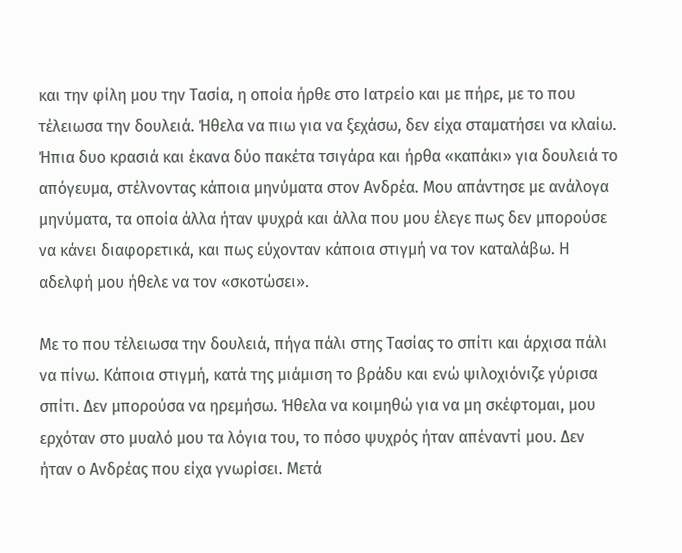και την φίλη μου την Τασία, η οποία ήρθε στο Ιατρείο και με πήρε, με το που τέλειωσα την δουλειά. Ήθελα να πιω για να ξεχάσω, δεν είχα σταματήσει να κλαίω. Ήπια δυο κρασιά και έκανα δύο πακέτα τσιγάρα και ήρθα «καπάκι» για δουλειά το απόγευμα, στέλνοντας κάποια μηνύματα στον Ανδρέα. Μου απάντησε με ανάλογα μηνύματα, τα οποία άλλα ήταν ψυχρά και άλλα που μου έλεγε πως δεν μπορούσε να κάνει διαφορετικά, και πως εύχονταν κάποια στιγμή να τον καταλάβω. Η αδελφή μου ήθελε να τον «σκοτώσει».

Με το που τέλειωσα την δουλειά, πήγα πάλι στης Τασίας το σπίτι και άρχισα πάλι να πίνω. Κάποια στιγμή, κατά της μιάμιση το βράδυ και ενώ ψιλοχιόνιζε γύρισα σπίτι. Δεν μπορούσα να ηρεμήσω. Ήθελα να κοιμηθώ για να μη σκέφτομαι, μου ερχόταν στο μυαλό μου τα λόγια του, το πόσο ψυχρός ήταν απέναντί μου. Δεν ήταν ο Ανδρέας που είχα γνωρίσει. Μετά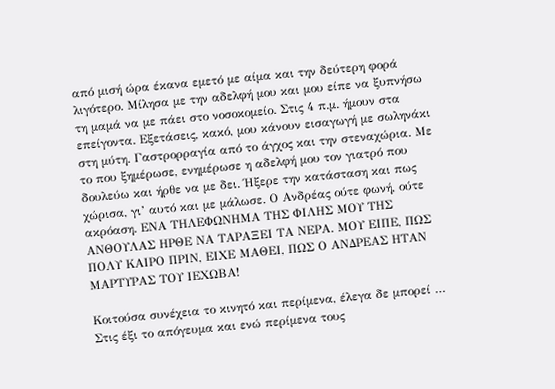από μισή ώρα έκανα εμετό με αίμα και την δεύτερη φορά λιγότερο. Μίλησα με την αδελφή μου και μου είπε να ξυπνήσω τη μαμά να με πάει στο νοσοκομείο. Στις 4 π.μ. ήμουν στα επείγοντα. Εξετάσεις, κακό, μου κάνουν εισαγωγή με σωληνάκι στη μύτη. Γαστρορραγία από το άγχος και την στεναχώρια. Με το που ξημέρωσε, ενημέρωσε η αδελφή μου τον γιατρό που δουλεύω και ήρθε να με δει. Ήξερε την κατάσταση και πως χώρισα, γι’ αυτό και με μάλωσε. Ο Ανδρέας ούτε φωνή, ούτε ακρόαση. ΕΝΑ ΤΗΛΕΦΩΝΗΜΑ ΤΗΣ ΦΙΛΗΣ ΜΟΥ ΤΗΣ ΑΝΘΟΥΛΑΣ ΗΡΘΕ ΝΑ ΤΑΡΑΞΕΙ ΤΑ ΝΕΡΑ. ΜΟΥ ΕΙΠΕ, ΠΩΣ ΠΟΛΥ ΚΑΙΡΟ ΠΡΙΝ, ΕΙΧΕ ΜΑΘΕΙ, ΠΩΣ Ο ΑΝΔΡΕΑΣ ΗΤΑΝ ΜΑΡΤΥΡΑΣ ΤΟΥ ΙΕΧΩΒΑ!

Κοιτούσα συνέχεια το κινητό και περίμενα, έλεγα δε μπορεί … Στις έξι το απόγευμα και ενώ περίμενα τους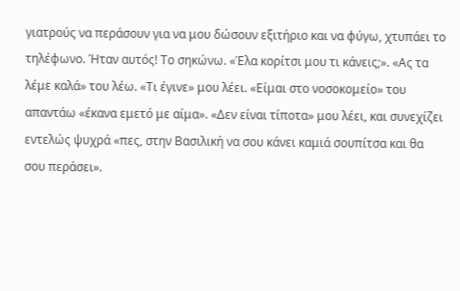γιατρούς να περάσουν για να μου δώσουν εξιτήριο και να φύγω, χτυπάει το τηλέφωνο. Ήταν αυτός! Το σηκώνω. «Έλα κορίτσι μου τι κάνεις;». «Ας τα λέμε καλά» του λέω. «Τι έγινε» μου λέει. «Είμαι στο νοσοκομείο» του απαντάω «έκανα εμετό με αίμα». «Δεν είναι τίποτα» μου λέει, και συνεχίζει εντελώς ψυχρά «πες, στην Βασιλική να σου κάνει καμιά σουπίτσα και θα σου περάσει».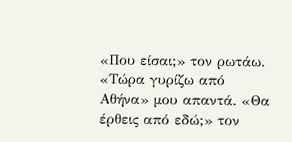«Που είσαι;» τον ρωτάω. «Τώρα γυρίζω από Αθήνα» μου απαντά. «Θα έρθεις από εδώ;» τον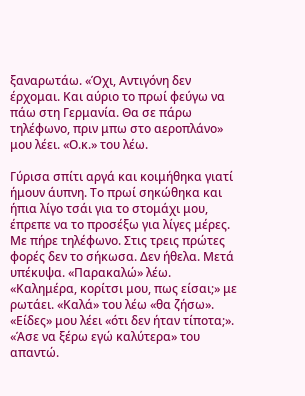ξαναρωτάω. «Όχι, Αντιγόνη δεν έρχομαι. Και αύριο το πρωί φεύγω να πάω στη Γερμανία. Θα σε πάρω τηλέφωνο, πριν μπω στο αεροπλάνο» μου λέει. «Ο.κ.» του λέω.

Γύρισα σπίτι αργά και κοιμήθηκα γιατί ήμουν άυπνη. Το πρωί σηκώθηκα και ήπια λίγο τσάι για το στομάχι μου, έπρεπε να το προσέξω για λίγες μέρες. Με πήρε τηλέφωνο. Στις τρεις πρώτες φορές δεν το σήκωσα. Δεν ήθελα. Μετά υπέκυψα. «Παρακαλώ» λέω. «Καλημέρα, κορίτσι μου, πως είσαι;» με ρωτάει. «Καλά» του λέω «θα ζήσω». «Είδες» μου λέει «ότι δεν ήταν τίποτα;». «Άσε να ξέρω εγώ καλύτερα» του απαντώ.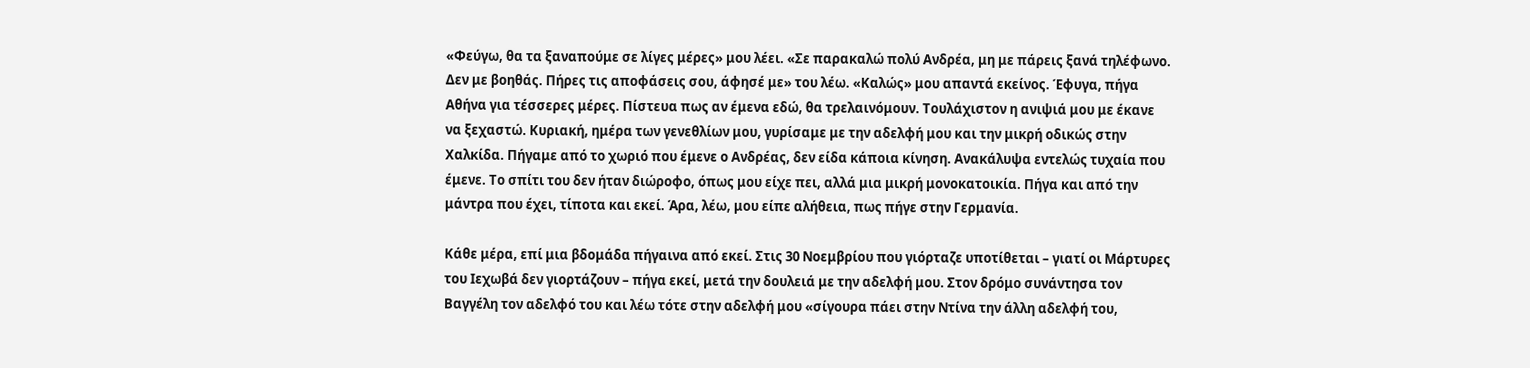«Φεύγω, θα τα ξαναπούμε σε λίγες μέρες» μου λέει. «Σε παρακαλώ πολύ Ανδρέα, μη με πάρεις ξανά τηλέφωνο. Δεν με βοηθάς. Πήρες τις αποφάσεις σου, άφησέ με» του λέω. «Καλώς» μου απαντά εκείνος. Έφυγα, πήγα Αθήνα για τέσσερες μέρες. Πίστευα πως αν έμενα εδώ, θα τρελαινόμουν. Τουλάχιστον η ανιψιά μου με έκανε να ξεχαστώ. Κυριακή, ημέρα των γενεθλίων μου, γυρίσαμε με την αδελφή μου και την μικρή οδικώς στην Χαλκίδα. Πήγαμε από το χωριό που έμενε ο Ανδρέας, δεν είδα κάποια κίνηση. Ανακάλυψα εντελώς τυχαία που έμενε. Το σπίτι του δεν ήταν διώροφο, όπως μου είχε πει, αλλά μια μικρή μονοκατοικία. Πήγα και από την μάντρα που έχει, τίποτα και εκεί. Άρα, λέω, μου είπε αλήθεια, πως πήγε στην Γερμανία.

Κάθε μέρα, επί μια βδομάδα πήγαινα από εκεί. Στις 30 Νοεμβρίου που γιόρταζε υποτίθεται – γιατί οι Μάρτυρες του Ιεχωβά δεν γιορτάζουν – πήγα εκεί, μετά την δουλειά με την αδελφή μου. Στον δρόμο συνάντησα τον Βαγγέλη τον αδελφό του και λέω τότε στην αδελφή μου «σίγουρα πάει στην Ντίνα την άλλη αδελφή του,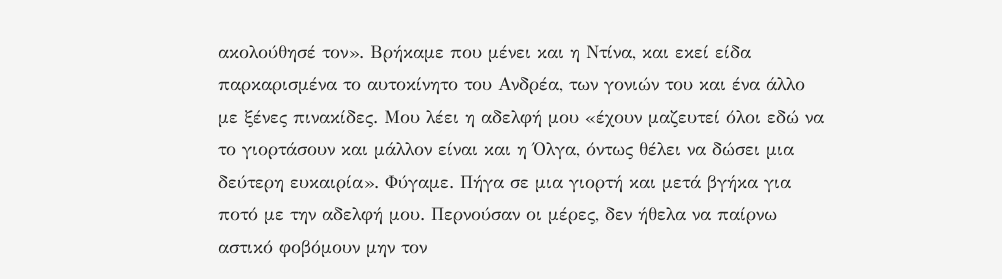ακολούθησέ τον». Βρήκαμε που μένει και η Ντίνα, και εκεί είδα παρκαρισμένα το αυτοκίνητο του Ανδρέα, των γονιών του και ένα άλλο με ξένες πινακίδες. Μου λέει η αδελφή μου «έχουν μαζευτεί όλοι εδώ να το γιορτάσουν και μάλλον είναι και η Όλγα, όντως θέλει να δώσει μια δεύτερη ευκαιρία». Φύγαμε. Πήγα σε μια γιορτή και μετά βγήκα για ποτό με την αδελφή μου. Περνούσαν οι μέρες, δεν ήθελα να παίρνω αστικό φοβόμουν μην τον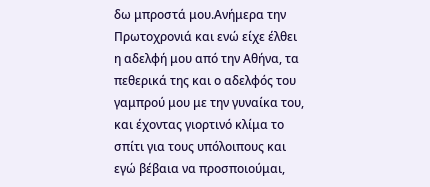δω μπροστά μου.Ανήμερα την Πρωτοχρονιά και ενώ είχε έλθει η αδελφή μου από την Αθήνα, τα πεθερικά της και ο αδελφός του γαμπρού μου με την γυναίκα του, και έχοντας γιορτινό κλίμα το σπίτι για τους υπόλοιπους και εγώ βέβαια να προσποιούμαι,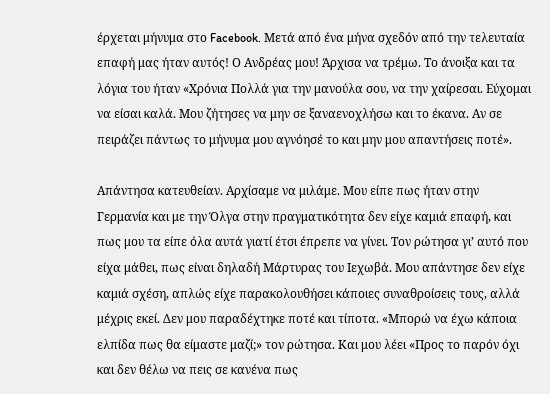έρχεται μήνυμα στο Facebook. Μετά από ένα μήνα σχεδόν από την τελευταία επαφή μας ήταν αυτός! Ο Ανδρέας μου! Άρχισα να τρέμω. Το άνοιξα και τα λόγια του ήταν «Χρόνια Πολλά για την μανούλα σου, να την χαίρεσαι. Εύχομαι να είσαι καλά. Μου ζήτησες να μην σε ξαναενοχλήσω και το έκανα. Αν σε πειράζει πάντως το μήνυμα μου αγνόησέ το και μην μου απαντήσεις ποτέ».

Απάντησα κατευθείαν. Αρχίσαμε να μιλάμε. Μου είπε πως ήταν στην Γερμανία και με την Όλγα στην πραγματικότητα δεν είχε καμιά επαφή, και πως μου τα είπε όλα αυτά γιατί έτσι έπρεπε να γίνει. Τον ρώτησα γι’ αυτό που είχα μάθει, πως είναι δηλαδή Μάρτυρας του Ιεχωβά. Μου απάντησε δεν είχε καμιά σχέση, απλώς είχε παρακολουθήσει κάποιες συναθροίσεις τους, αλλά μέχρις εκεί. Δεν μου παραδέχτηκε ποτέ και τίποτα. «Μπορώ να έχω κάποια ελπίδα πως θα είμαστε μαζί;» τον ρώτησα. Και μου λέει «Προς το παρόν όχι και δεν θέλω να πεις σε κανένα πως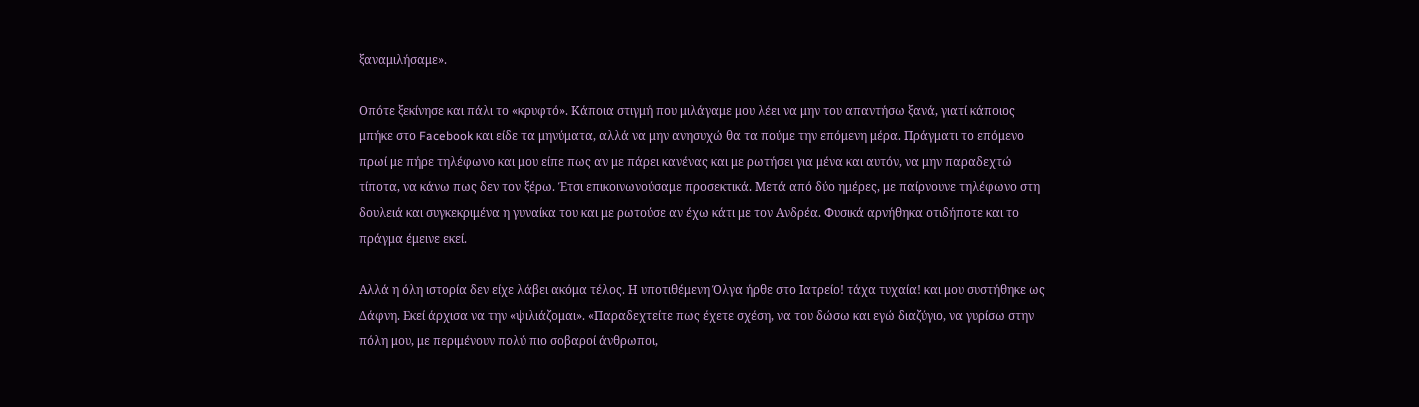ξαναμιλήσαμε».

Οπότε ξεκίνησε και πάλι το «κρυφτό». Κάποια στιγμή που μιλάγαμε μου λέει να μην του απαντήσω ξανά, γιατί κάποιος μπήκε στο Facebook και είδε τα μηνύματα, αλλά να μην ανησυχώ θα τα πούμε την επόμενη μέρα. Πράγματι το επόμενο πρωί με πήρε τηλέφωνο και μου είπε πως αν με πάρει κανένας και με ρωτήσει για μένα και αυτόν, να μην παραδεχτώ τίποτα, να κάνω πως δεν τον ξέρω. Έτσι επικοινωνούσαμε προσεκτικά. Μετά από δύο ημέρες, με παίρνουνε τηλέφωνο στη δουλειά και συγκεκριμένα η γυναίκα του και με ρωτούσε αν έχω κάτι με τον Ανδρέα. Φυσικά αρνήθηκα οτιδήποτε και το πράγμα έμεινε εκεί.

Αλλά η όλη ιστορία δεν είχε λάβει ακόμα τέλος. Η υποτιθέμενη Όλγα ήρθε στο Ιατρείο! τάχα τυχαία! και μου συστήθηκε ως Δάφνη. Εκεί άρχισα να την «ψιλιάζομαι». «Παραδεχτείτε πως έχετε σχέση, να του δώσω και εγώ διαζύγιο, να γυρίσω στην πόλη μου, με περιμένουν πολύ πιο σοβαροί άνθρωποι,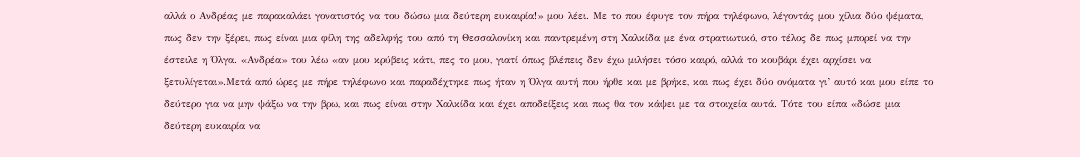αλλά ο Ανδρέας με παρακαλάει γονατιστός να του δώσω μια δεύτερη ευκαιρία!» μου λέει. Με το που έφυγε τον πήρα τηλέφωνο, λέγοντάς μου χίλια δύο ψέματα, πως δεν την ξέρει, πως είναι μια φίλη της αδελφής του από τη Θεσσαλονίκη και παντρεμένη στη Χαλκίδα με ένα στρατιωτικό, στο τέλος δε πως μπορεί να την έστειλε η Όλγα. «Ανδρέα» του λέω «αν μου κρύβεις κάτι, πες το μου, γιατί όπως βλέπεις δεν έχω μιλήσει τόσο καιρό, αλλά το κουβάρι έχει αρχίσει να ξετυλίγεται».Μετά από ώρες με πήρε τηλέφωνο και παραδέχτηκε πως ήταν η Όλγα αυτή που ήρθε και με βρήκε, και πως έχει δύο ονόματα γι’ αυτό και μου είπε το δεύτερο για να μην ψάξω να την βρω, και πως είναι στην Χαλκίδα και έχει αποδείξεις και πως θα τον κάψει με τα στοιχεία αυτά. Τότε του είπα «δώσε μια δεύτερη ευκαιρία να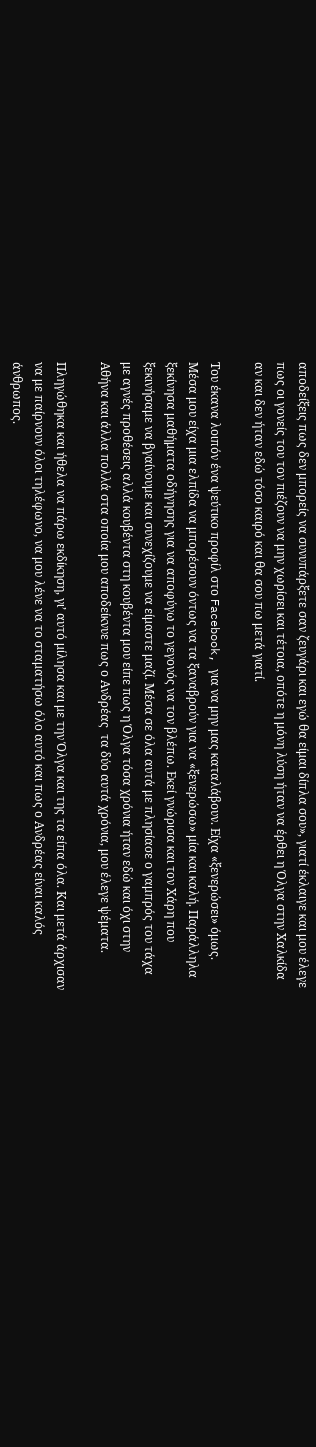αποδείξεις πως δεν μπορείς να συνυπάρξετε σαν ζευγάρι και εγώ θα είμαι δίπλα σου», γιατί έκλαιγε και μου έλεγε πως οι γονείς του τον πιέζουν να μην χωρίσει και τέτοια, οπότε η μόνη λύση ήταν να έρθει η Όλγα στην Χαλκίδα αν και δεν ήταν εδώ τόσο καιρό και θα σου πω μετά γιατί.

Του έκανα λοιπόν ένα ψεύτικο προφίλ στο Facebook, για να μην μας καταλάβουν. Είχα «ξενερώσει» όμως. Μέσα μου είχα μια ελπίδα να μπορέσουν όντως να τα ξαναβρούν για να «ξενερώσω» μία και καλή. Παράλληλα ξεκίνησα μαθήματα οδήγησης για να αποφύγω το γεγονός να τον βλέπω. Εκεί γνώρισα και τον Χάρη που ξεκινήσαμε να βγαίνουμε και συνεχίζουμε να είμαστε μαζί. Μέσα σε όλα αυτά με πλησίασε ο γαμπρός του τάχα με αγνές προθέσεις αλλά κουβέντα στη κουβέντα μου είπε πως η Όλγα τόσα χρόνια ήταν εδώ και όχι στην Αθήνα και άλλα πολλά στα οποία μου αποδείκνυε πως ο Ανδρέας  τα δύο αυτά χρόνια, μου έλεγε ψέματα.

Πληγώθηκα και ήθελα να πάρω εκδίκηση, γι’ αυτό μίλησα και με την Όλγα και της τα είπα όλα. Και μετά άρχισαν να με παίρνουν όλοι τηλέφωνο, να μου λένε να το σταματήσω όλο αυτό και πως ο Ανδρέας είναι καλός άνθρωπος.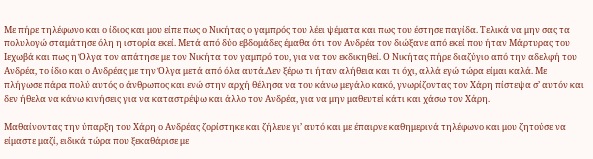Με πήρε τηλέφωνο και ο ίδιος και μου είπε πως ο Νικήτας ο γαμπρός του λέει ψέματα και πως του έστησε παγίδα. Τελικά να μην σας τα πολυλογώ σταμάτησε όλη η ιστορία εκεί. Μετά από δύο εβδομάδες έμαθα ότι τον Ανδρέα τον διώξανε από εκεί που ήταν Μάρτυρας του Ιεχωβά και πως η Όλγα τον απάτησε με τον Νικήτα τον γαμπρό του, για να τον εκδικηθεί. Ο Νικήτας πήρε διαζύγιο από την αδελφή του Ανδρέα, το ίδιο και ο Ανδρέας με την Όλγα μετά από όλα αυτά.Δεν ξέρω τι ήταν αλήθεια και τι όχι, αλλά εγώ τώρα είμαι καλά. Με πλήγωσε πάρα πολύ αυτός ο άνθρωπος και ενώ στην αρχή θέλησα να του κάνω μεγάλο κακό, γνωρίζοντας τον Χάρη πίστεψα σ’ αυτόν και δεν ήθελα να κάνω κινήσεις για να καταστρέψω και άλλο τον Ανδρέα, για να μην μαθευτεί κάτι και χάσω τον Χάρη.

Μαθαίνοντας την ύπαρξη του Χάρη ο Ανδρέας ζορίστηκε και ζήλευε γι’ αυτό και με έπαιρνε καθημερινά τηλέφωνο και μου ζητούσε να είμαστε μαζί, ειδικά τώρα που ξεκαθάρισε με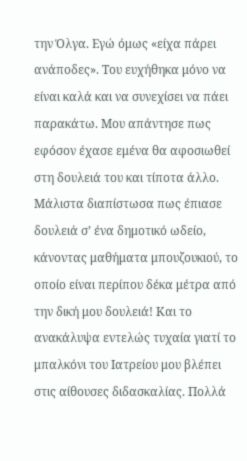την Όλγα. Εγώ όμως «είχα πάρει ανάποδες». Του ευχήθηκα μόνο να είναι καλά και να συνεχίσει να πάει παρακάτω. Μου απάντησε πως εφόσον έχασε εμένα θα αφοσιωθεί στη δουλειά του και τίποτα άλλο. Μάλιστα διαπίστωσα πως έπιασε δουλειά σ’ ένα δημοτικό ωδείο, κάνοντας μαθήματα μπουζουκιού, το οποίο είναι περίπου δέκα μέτρα από την δική μου δουλειά! Και το ανακάλυψα εντελώς τυχαία γιατί το μπαλκόνι του Ιατρείου μου βλέπει στις αίθουσες διδασκαλίας. Πολλά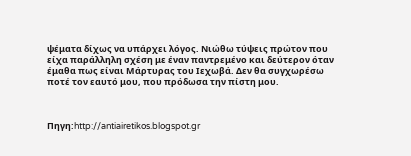ψέματα δίχως να υπάρχει λόγος. Νιώθω τύψεις πρώτον που είχα παράλληλη σχέση με έναν παντρεμένο και δεύτερον όταν έμαθα πως είναι Μάρτυρας του Ιεχωβά. Δεν θα συγχωρέσω ποτέ τον εαυτό μου, που πρόδωσα την πίστη μου.



Πηγη:http://antiairetikos.blogspot.gr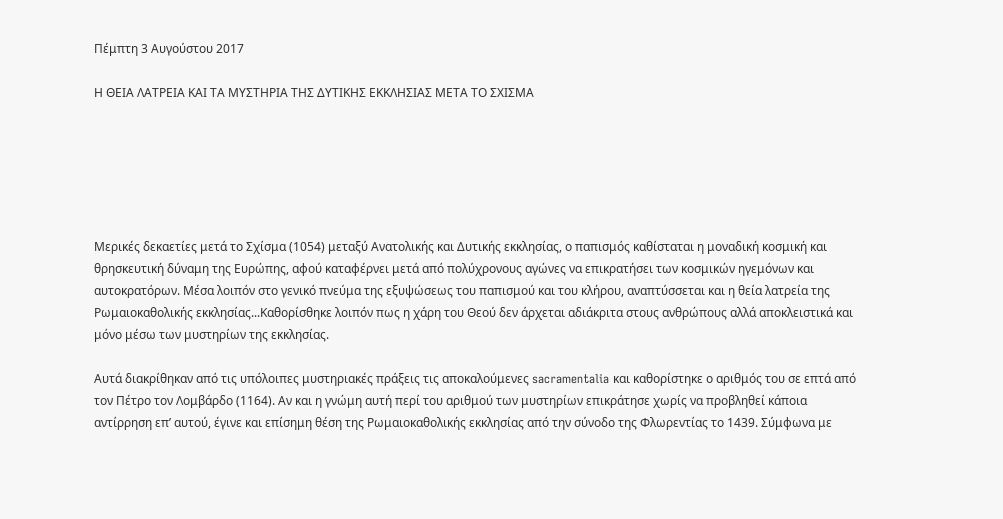Πέμπτη 3 Αυγούστου 2017

Η ΘΕΙΑ ΛΑΤΡΕΙΑ ΚΑΙ ΤΑ ΜΥΣΤΗΡΙΑ ΤΗΣ ΔΥΤΙΚΗΣ ΕΚΚΛΗΣΙΑΣ ΜΕΤΑ ΤΟ ΣΧΙΣΜΑ






Μερικές δεκαετίες μετά το Σχίσμα (1054) μεταξύ Ανατολικής και Δυτικής εκκλησίας, ο παπισμός καθίσταται η μοναδική κοσμική και θρησκευτική δύναμη της Ευρώπης, αφού καταφέρνει μετά από πολύχρονους αγώνες να επικρατήσει των κοσμικών ηγεμόνων και αυτοκρατόρων. Μέσα λοιπόν στο γενικό πνεύμα της εξυψώσεως του παπισμού και του κλήρου, αναπτύσσεται και η θεία λατρεία της Ρωμαιοκαθολικής εκκλησίας...Καθορίσθηκε λοιπόν πως η χάρη του Θεού δεν άρχεται αδιάκριτα στους ανθρώπους αλλά αποκλειστικά και μόνο μέσω των μυστηρίων της εκκλησίας.

Αυτά διακρίθηκαν από τις υπόλοιπες μυστηριακές πράξεις τις αποκαλούμενες sacramentalia και καθορίστηκε ο αριθμός του σε επτά από τον Πέτρο τον Λομβάρδο (1164). Αν και η γνώμη αυτή περί του αριθμού των μυστηρίων επικράτησε χωρίς να προβληθεί κάποια αντίρρηση επ’ αυτού, έγινε και επίσημη θέση της Ρωμαιοκαθολικής εκκλησίας από την σύνοδο της Φλωρεντίας το 1439. Σύμφωνα με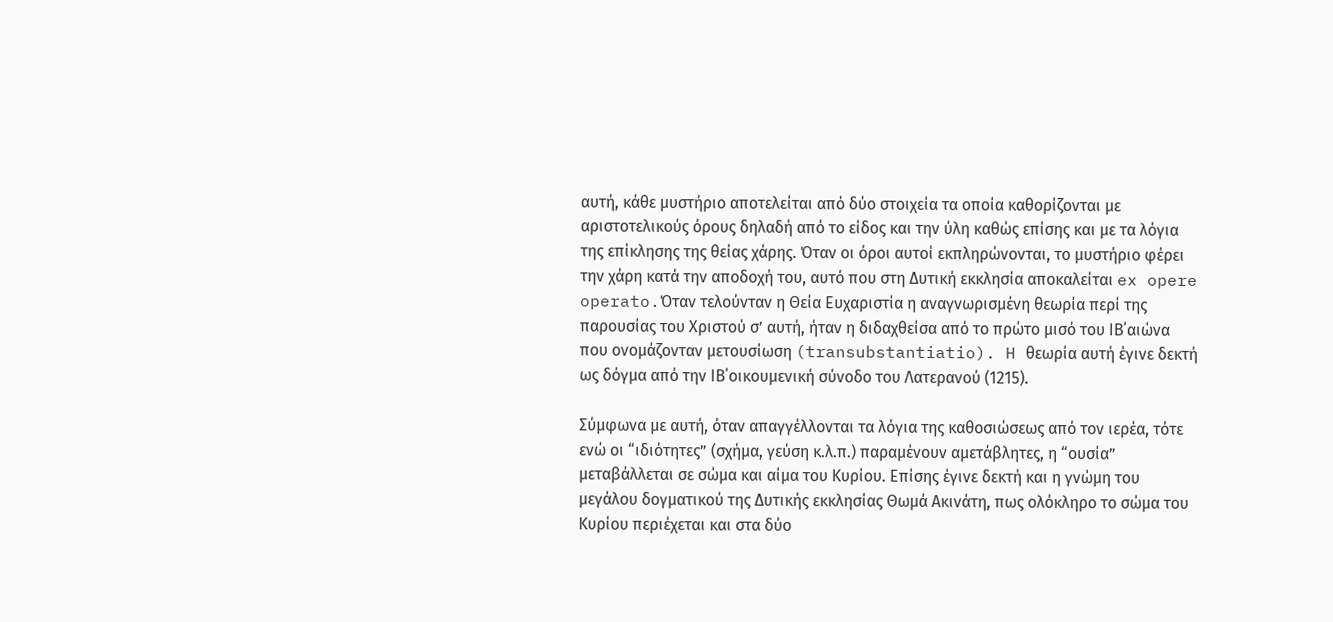αυτή, κάθε μυστήριο αποτελείται από δύο στοιχεία τα οποία καθορίζονται με αριστοτελικούς όρους δηλαδή από το είδος και την ύλη καθώς επίσης και με τα λόγια της επίκλησης της θείας χάρης. Όταν οι όροι αυτοί εκπληρώνονται, το μυστήριο φέρει την χάρη κατά την αποδοχή του, αυτό που στη Δυτική εκκλησία αποκαλείται ex opere operato.Όταν τελούνταν η Θεία Ευχαριστία η αναγνωρισμένη θεωρία περί της παρουσίας του Χριστού σ’ αυτή, ήταν η διδαχθείσα από το πρώτο μισό του ΙΒ΄αιώνα που ονομάζονταν μετουσίωση (transubstantiatio). H θεωρία αυτή έγινε δεκτή ως δόγμα από την ΙΒ΄οικουμενική σύνοδο του Λατερανού (1215).

Σύμφωνα με αυτή, όταν απαγγέλλονται τα λόγια της καθοσιώσεως από τον ιερέα, τότε ενώ οι “ιδιότητες” (σχήμα, γεύση κ.λ.π.) παραμένουν αμετάβλητες, η “ουσία” μεταβάλλεται σε σώμα και αίμα του Κυρίου. Επίσης έγινε δεκτή και η γνώμη του μεγάλου δογματικού της Δυτικής εκκλησίας Θωμά Ακινάτη, πως ολόκληρο το σώμα του Κυρίου περιέχεται και στα δύο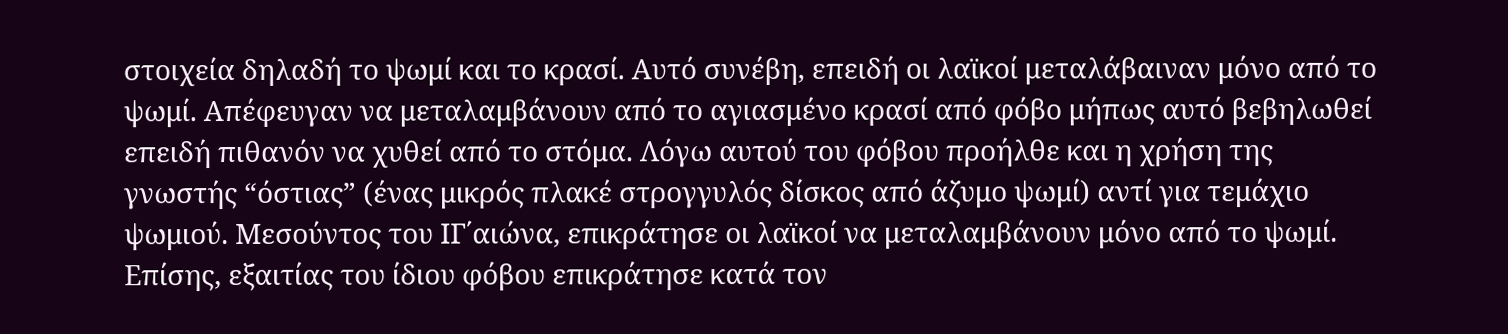στοιχεία δηλαδή το ψωμί και το κρασί. Αυτό συνέβη, επειδή οι λαϊκοί μεταλάβαιναν μόνο από το ψωμί. Απέφευγαν να μεταλαμβάνουν από το αγιασμένο κρασί από φόβο μήπως αυτό βεβηλωθεί επειδή πιθανόν να χυθεί από το στόμα. Λόγω αυτού του φόβου προήλθε και η χρήση της γνωστής “όστιας” (ένας μικρός πλακέ στρογγυλός δίσκος από άζυμο ψωμί) αντί για τεμάχιο ψωμιού. Μεσούντος του ΙΓ΄αιώνα, επικράτησε οι λαϊκοί να μεταλαμβάνουν μόνο από το ψωμί. Επίσης, εξαιτίας του ίδιου φόβου επικράτησε κατά τον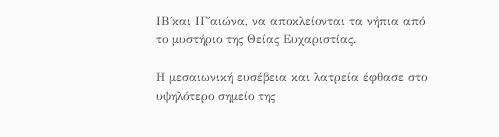ΙΒ΄και ΙΓ΄αιώνα, να αποκλείονται τα νήπια από το μυστήριο της Θείας Ευχαριστίας.

Η μεσαιωνική ευσέβεια και λατρεία έφθασε στο υψηλότερο σημείο της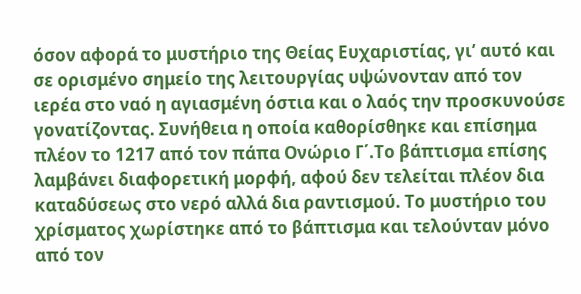όσον αφορά το μυστήριο της Θείας Ευχαριστίας, γι’ αυτό και σε ορισμένο σημείο της λειτουργίας υψώνονταν από τον ιερέα στο ναό η αγιασμένη όστια και ο λαός την προσκυνούσε γονατίζοντας. Συνήθεια η οποία καθορίσθηκε και επίσημα πλέον το 1217 από τον πάπα Ονώριο Γ΄.Το βάπτισμα επίσης λαμβάνει διαφορετική μορφή, αφού δεν τελείται πλέον δια καταδύσεως στο νερό αλλά δια ραντισμού. Το μυστήριο του χρίσματος χωρίστηκε από το βάπτισμα και τελούνταν μόνο από τον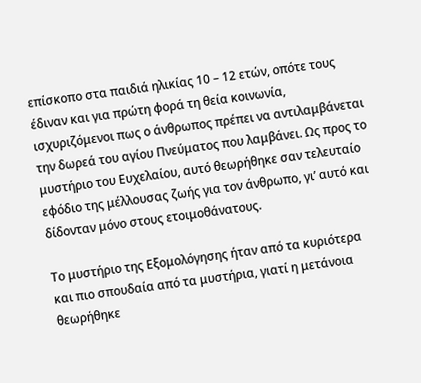επίσκοπο στα παιδιά ηλικίας 10 – 12 ετών, οπότε τους έδιναν και για πρώτη φορά τη θεία κοινωνία, ισχυριζόμενοι πως ο άνθρωπος πρέπει να αντιλαμβάνεται την δωρεά του αγίου Πνεύματος που λαμβάνει. Ως προς το μυστήριο του Ευχελαίου, αυτό θεωρήθηκε σαν τελευταίο εφόδιο της μέλλουσας ζωής για τον άνθρωπο, γι’ αυτό και δίδονταν μόνο στους ετοιμοθάνατους.

Το μυστήριο της Εξομολόγησης ήταν από τα κυριότερα και πιο σπουδαία από τα μυστήρια, γιατί η μετάνοια θεωρήθηκε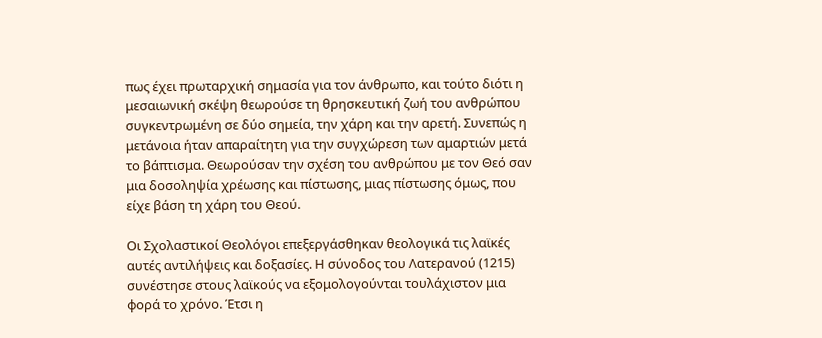πως έχει πρωταρχική σημασία για τον άνθρωπο, και τούτο διότι η μεσαιωνική σκέψη θεωρούσε τη θρησκευτική ζωή του ανθρώπου συγκεντρωμένη σε δύο σημεία, την χάρη και την αρετή. Συνεπώς η μετάνοια ήταν απαραίτητη για την συγχώρεση των αμαρτιών μετά το βάπτισμα. Θεωρούσαν την σχέση του ανθρώπου με τον Θεό σαν μια δοσοληψία χρέωσης και πίστωσης, μιας πίστωσης όμως, που είχε βάση τη χάρη του Θεού.

Οι Σχολαστικοί Θεολόγοι επεξεργάσθηκαν θεολογικά τις λαϊκές αυτές αντιλήψεις και δοξασίες. Η σύνοδος του Λατερανού (1215) συνέστησε στους λαϊκούς να εξομολογούνται τουλάχιστον μια φορά το χρόνο. Έτσι η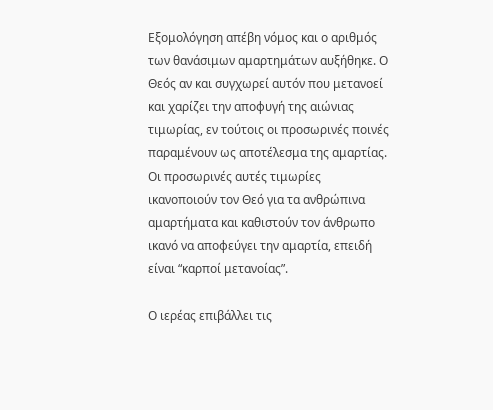Εξομολόγηση απέβη νόμος και ο αριθμός των θανάσιμων αμαρτημάτων αυξήθηκε. Ο Θεός αν και συγχωρεί αυτόν που μετανοεί και χαρίζει την αποφυγή της αιώνιας τιμωρίας, εν τούτοις οι προσωρινές ποινές παραμένουν ως αποτέλεσμα της αμαρτίας. Οι προσωρινές αυτές τιμωρίες ικανοποιούν τον Θεό για τα ανθρώπινα αμαρτήματα και καθιστούν τον άνθρωπο ικανό να αποφεύγει την αμαρτία, επειδή είναι “καρποί μετανοίας”.

Ο ιερέας επιβάλλει τις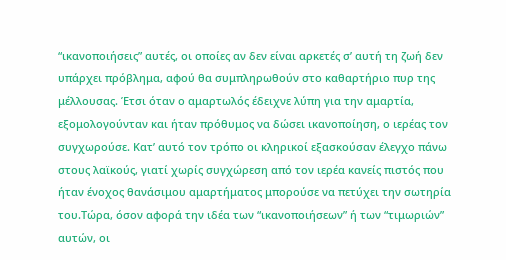“ικανοποιήσεις” αυτές, οι οποίες αν δεν είναι αρκετές σ’ αυτή τη ζωή δεν υπάρχει πρόβλημα, αφού θα συμπληρωθούν στο καθαρτήριο πυρ της μέλλουσας. Έτσι όταν ο αμαρτωλός έδειχνε λύπη για την αμαρτία, εξομολογούνταν και ήταν πρόθυμος να δώσει ικανοποίηση, ο ιερέας τον συγχωρούσε. Κατ’ αυτό τον τρόπο οι κληρικοί εξασκούσαν έλεγχο πάνω στους λαϊκούς, γιατί χωρίς συγχώρεση από τον ιερέα κανείς πιστός που ήταν ένοχος θανάσιμου αμαρτήματος μπορούσε να πετύχει την σωτηρία του.Τώρα, όσον αφορά την ιδέα των “ικανοποιήσεων” ή των “τιμωριών” αυτών, οι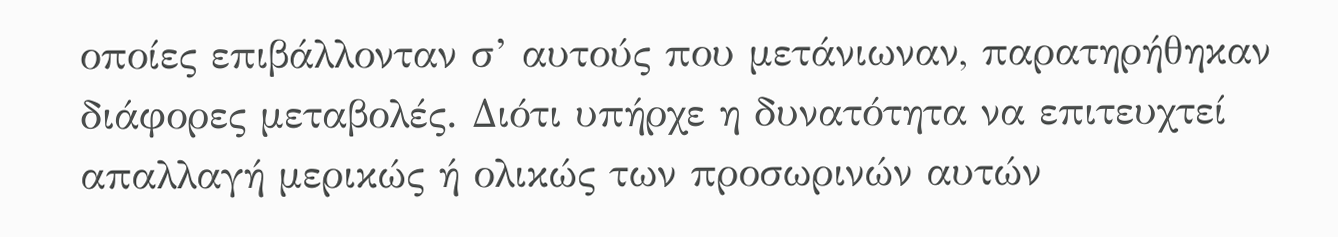οποίες επιβάλλονταν σ’ αυτούς που μετάνιωναν, παρατηρήθηκαν διάφορες μεταβολές. Διότι υπήρχε η δυνατότητα να επιτευχτεί απαλλαγή μερικώς ή ολικώς των προσωρινών αυτών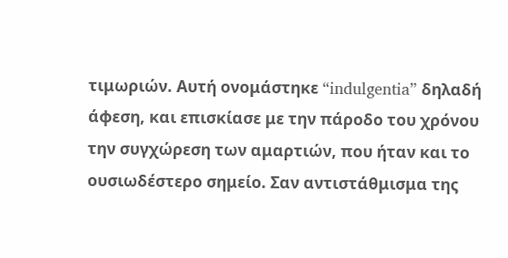τιμωριών. Αυτή ονομάστηκε “indulgentia” δηλαδή άφεση, και επισκίασε με την πάροδο του χρόνου την συγχώρεση των αμαρτιών, που ήταν και το ουσιωδέστερο σημείο. Σαν αντιστάθμισμα της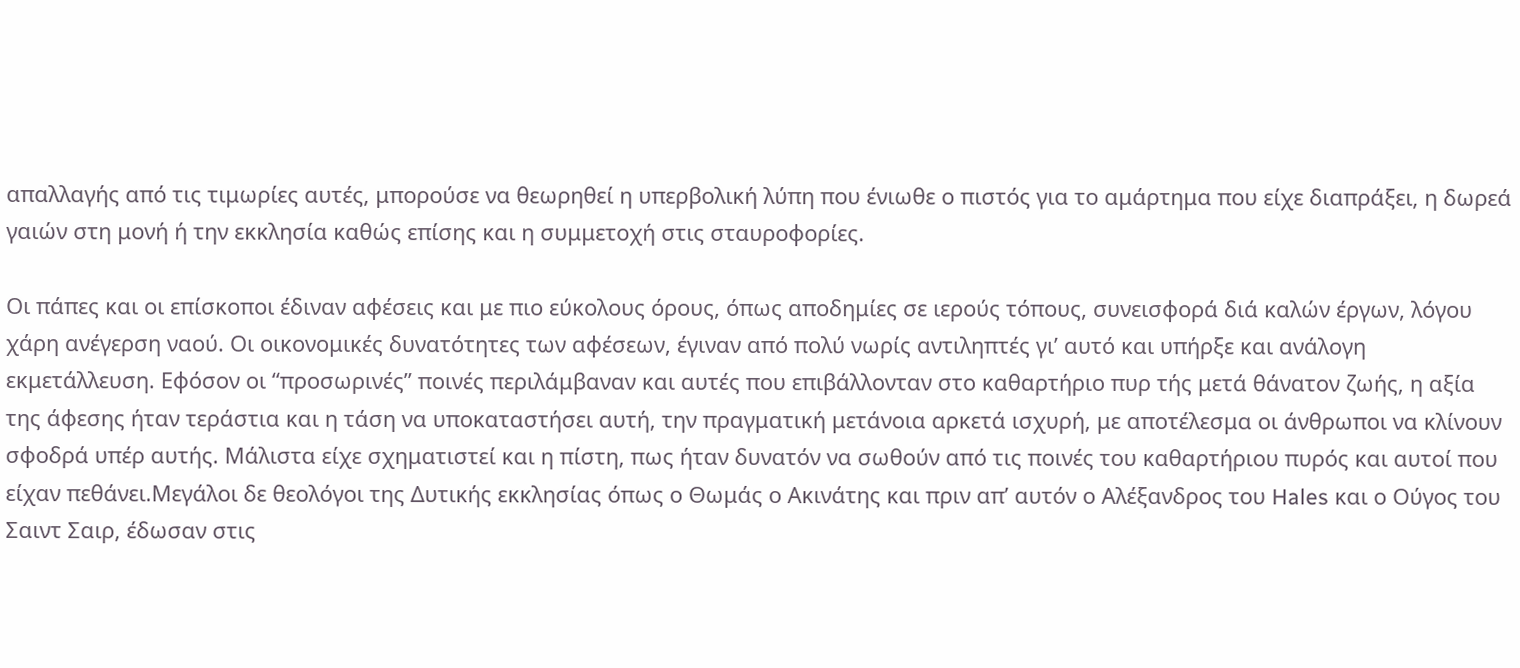απαλλαγής από τις τιμωρίες αυτές, μπορούσε να θεωρηθεί η υπερβολική λύπη που ένιωθε ο πιστός για το αμάρτημα που είχε διαπράξει, η δωρεά γαιών στη μονή ή την εκκλησία καθώς επίσης και η συμμετοχή στις σταυροφορίες.

Οι πάπες και οι επίσκοποι έδιναν αφέσεις και με πιο εύκολους όρους, όπως αποδημίες σε ιερούς τόπους, συνεισφορά διά καλών έργων, λόγου χάρη ανέγερση ναού. Οι οικονομικές δυνατότητες των αφέσεων, έγιναν από πολύ νωρίς αντιληπτές γι’ αυτό και υπήρξε και ανάλογη εκμετάλλευση. Εφόσον οι “προσωρινές” ποινές περιλάμβαναν και αυτές που επιβάλλονταν στο καθαρτήριο πυρ τής μετά θάνατον ζωής, η αξία της άφεσης ήταν τεράστια και η τάση να υποκαταστήσει αυτή, την πραγματική μετάνοια αρκετά ισχυρή, με αποτέλεσμα οι άνθρωποι να κλίνουν σφοδρά υπέρ αυτής. Μάλιστα είχε σχηματιστεί και η πίστη, πως ήταν δυνατόν να σωθούν από τις ποινές του καθαρτήριου πυρός και αυτοί που είχαν πεθάνει.Μεγάλοι δε θεολόγοι της Δυτικής εκκλησίας όπως ο Θωμάς ο Ακινάτης και πριν απ’ αυτόν ο Αλέξανδρος του Hales και ο Ούγος του Σαιντ Σαιρ, έδωσαν στις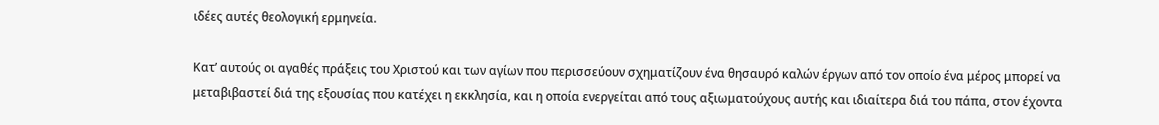ιδέες αυτές θεολογική ερμηνεία.

Κατ’ αυτούς οι αγαθές πράξεις του Χριστού και των αγίων που περισσεύουν σχηματίζουν ένα θησαυρό καλών έργων από τον οποίο ένα μέρος μπορεί να μεταβιβαστεί διά της εξουσίας που κατέχει η εκκλησία, και η οποία ενεργείται από τους αξιωματούχους αυτής και ιδιαίτερα διά του πάπα, στον έχοντα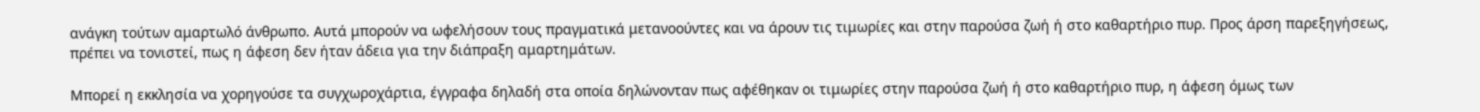ανάγκη τούτων αμαρτωλό άνθρωπο. Αυτά μπορούν να ωφελήσουν τους πραγματικά μετανοούντες και να άρουν τις τιμωρίες και στην παρούσα ζωή ή στο καθαρτήριο πυρ. Προς άρση παρεξηγήσεως, πρέπει να τονιστεί, πως η άφεση δεν ήταν άδεια για την διάπραξη αμαρτημάτων.

Μπορεί η εκκλησία να χορηγούσε τα συγχωροχάρτια, έγγραφα δηλαδή στα οποία δηλώνονταν πως αφέθηκαν οι τιμωρίες στην παρούσα ζωή ή στο καθαρτήριο πυρ, η άφεση όμως των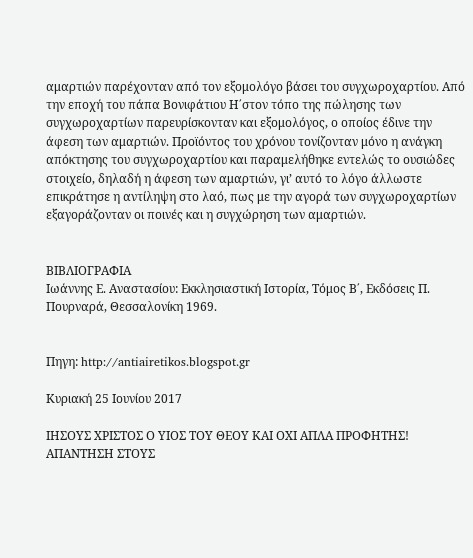αμαρτιών παρέχονταν από τον εξομολόγο βάσει του συγχωροχαρτίου. Από την εποχή του πάπα Βονιφάτιου Η΄στον τόπο της πώλησης των συγχωροχαρτίων παρευρίσκονταν και εξομολόγος, ο οποίος έδινε την άφεση των αμαρτιών. Προϊόντος του χρόνου τονίζονταν μόνο η ανάγκη απόκτησης του συγχωροχαρτίου και παραμελήθηκε εντελώς το ουσιώδες στοιχείο, δηλαδή η άφεση των αμαρτιών, γι’ αυτό το λόγο άλλωστε επικράτησε η αντίληψη στο λαό, πως με την αγορά των συγχωροχαρτίων εξαγοράζονταν οι ποινές και η συγχώρηση των αμαρτιών.


ΒΙΒΛΙΟΓΡΑΦΙΑ
Ιωάννης Ε. Αναστασίου: Εκκλησιαστική Ιστορία, Τόμος Β΄, Εκδόσεις Π. Πουρναρά, Θεσσαλονίκη 1969.


Πηγη: http://antiairetikos.blogspot.gr

Κυριακή 25 Ιουνίου 2017

ΙΗΣΟΥΣ ΧΡΙΣΤΟΣ Ο ΥΙΟΣ ΤΟΥ ΘΕΟΥ ΚΑΙ ΟΧΙ ΑΠΛΑ ΠΡΟΦΗΤΗΣ! ΑΠΑΝΤΗΣΗ ΣΤΟΥΣ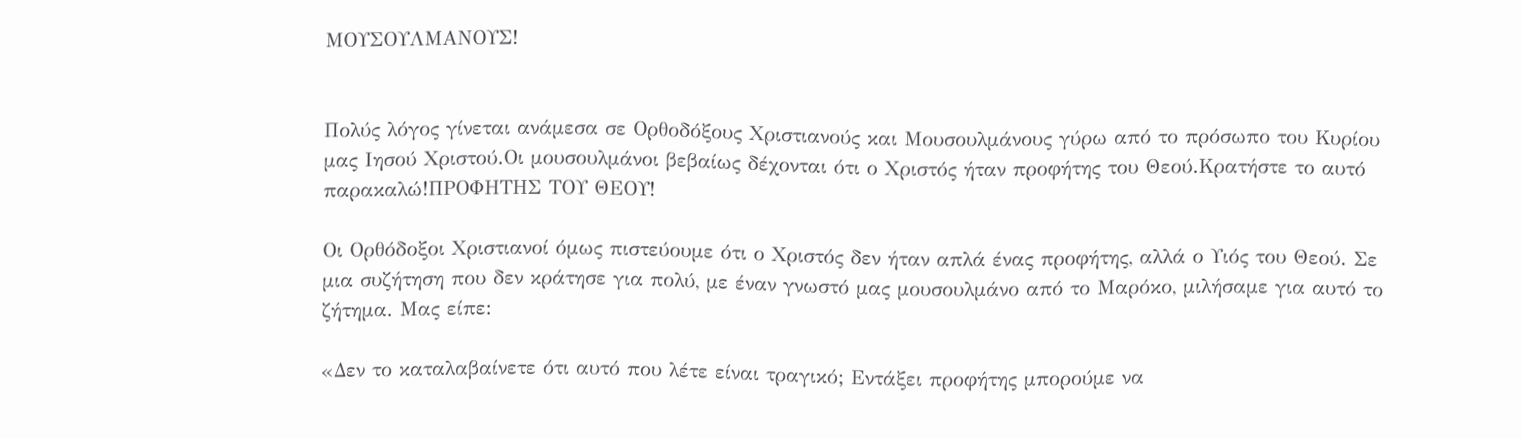ΜΟΥΣΟΥΛΜΑΝΟΥΣ!


Πολύς λόγος γίνεται ανάμεσα σε Ορθοδόξους Χριστιανούς και Μουσουλμάνους γύρω από το πρόσωπο του Κυρίου μας Ιησού Χριστού.Οι μουσουλμάνοι βεβαίως δέχονται ότι ο Χριστός ήταν προφήτης του Θεού.Κρατήστε το αυτό παρακαλώ!ΠΡΟΦΗΤΗΣ ΤΟΥ ΘΕΟΥ!

Οι Ορθόδοξοι Χριστιανοί όμως πιστεύουμε ότι ο Χριστός δεν ήταν απλά ένας προφήτης, αλλά ο Υιός του Θεού. Σε μια συζήτηση που δεν κράτησε για πολύ, με έναν γνωστό μας μουσουλμάνο από το Μαρόκο, μιλήσαμε για αυτό το ζήτημα. Μας είπε:

«Δεν το καταλαβαίνετε ότι αυτό που λέτε είναι τραγικό; Εντάξει προφήτης μπορούμε να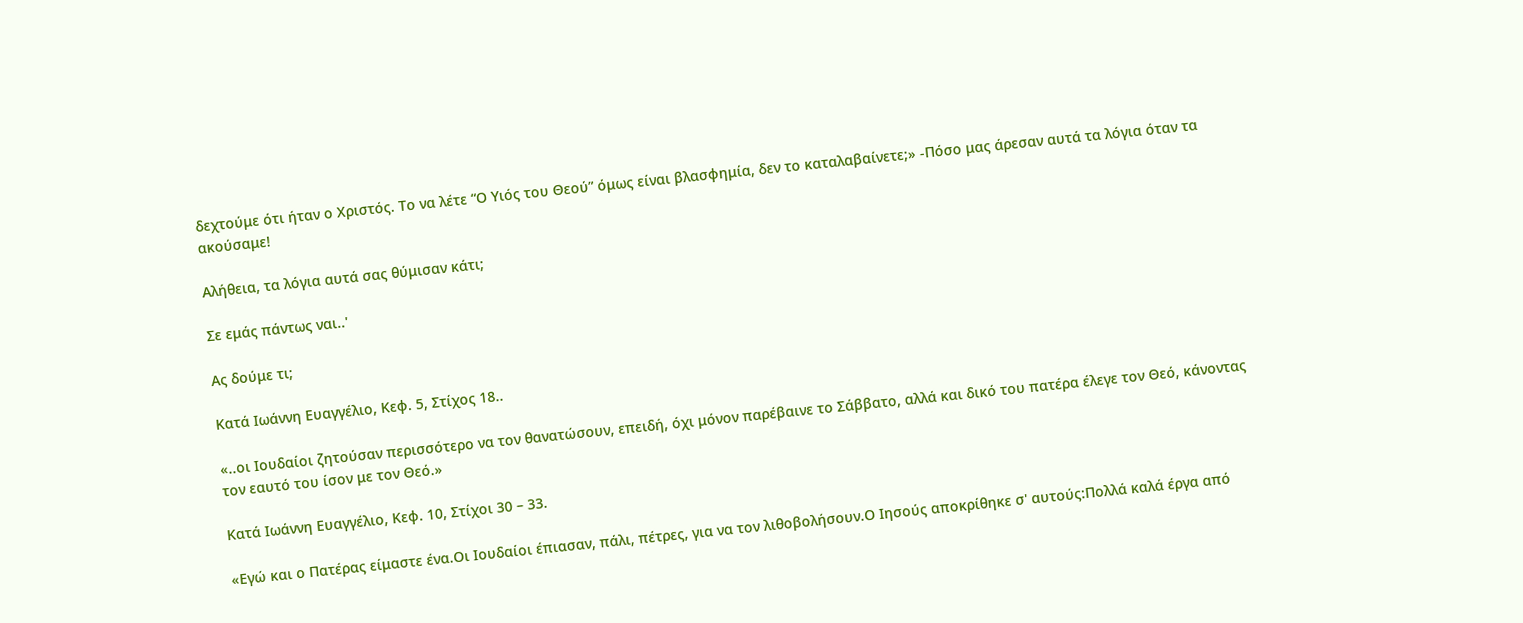δεχτούμε ότι ήταν ο Χριστός. Το να λέτε “Ο Υιός του Θεού” όμως είναι βλασφημία, δεν το καταλαβαίνετε;» -Πόσο μας άρεσαν αυτά τα λόγια όταν τα ακούσαμε!

Αλήθεια, τα λόγια αυτά σας θύμισαν κάτι;

Σε εμάς πάντως ναι..'

Ας δούμε τι;

Κατά Ιωάννη Ευαγγέλιο, Κεφ. 5, Στίχος 18..

«..οι Ιουδαίοι ζητούσαν περισσότερο να τον θανατώσουν, επειδή, όχι μόνον παρέβαινε το Σάββατο, αλλά και δικό του πατέρα έλεγε τον Θεό, κάνοντας τον εαυτό του ίσον με τον Θεό.»

Κατά Ιωάννη Ευαγγέλιο, Κεφ. 10, Στίχοι 30 – 33.

«Εγώ και ο Πατέρας είμαστε ένα.Οι Ιουδαίοι έπιασαν, πάλι, πέτρες, για να τον λιθοβολήσουν.Ο Ιησούς αποκρίθηκε σ' αυτούς:Πολλά καλά έργα από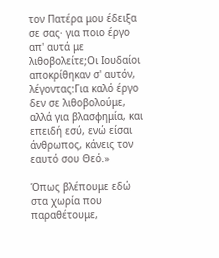τον Πατέρα μου έδειξα σε σας· για ποιο έργο απ' αυτά με λιθοβολείτε;Οι Ιουδαίοι αποκρίθηκαν σ' αυτόν, λέγοντας:Για καλό έργο δεν σε λιθοβολούμε, αλλά για βλασφημία, και επειδή εσύ, ενώ είσαι άνθρωπος, κάνεις τον εαυτό σου Θεό.»

Όπως βλέπουμε εδώ στα χωρία που παραθέτουμε,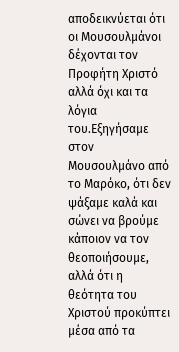αποδεικνύεται ότι οι Μουσουλμάνοι δέχονται τον Προφήτη Χριστό αλλά όχι και τα λόγια του.Εξηγήσαμε στον Μουσουλμάνο από το Μαρόκο, ότι δεν ψάξαμε καλά και σώνει να βρούμε κάποιον να τον θεοποιήσουμε, αλλά ότι η θεότητα του Χριστού προκύπτει μέσα από τα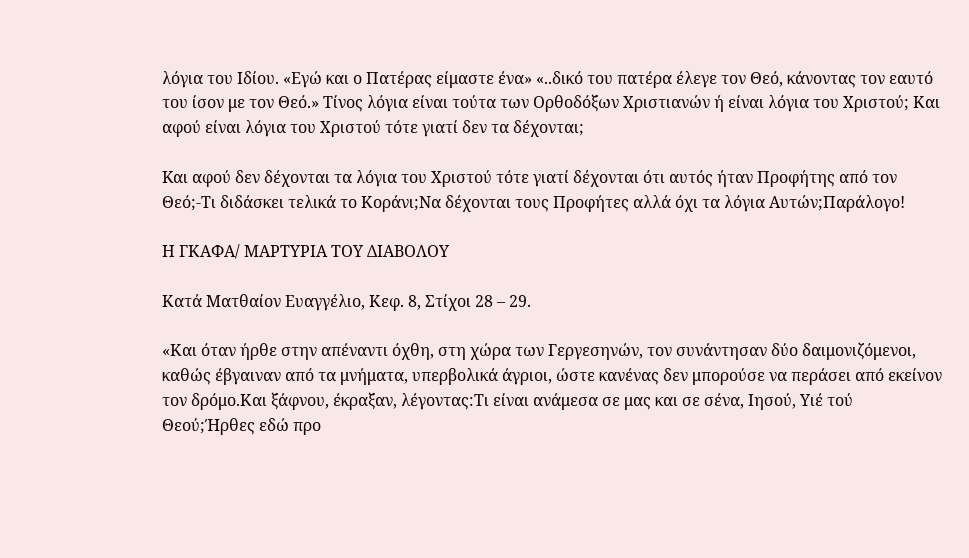λόγια του Ιδίου. «Εγώ και ο Πατέρας είμαστε ένα» «..δικό του πατέρα έλεγε τον Θεό, κάνοντας τον εαυτό του ίσον με τον Θεό.» Τίνος λόγια είναι τούτα των Ορθοδόξων Χριστιανών ή είναι λόγια του Χριστού; Και αφού είναι λόγια του Χριστού τότε γιατί δεν τα δέχονται;

Kαι αφού δεν δέχονται τα λόγια του Χριστού τότε γιατί δέχονται ότι αυτός ήταν Προφήτης από τον Θεό;-Τι διδάσκει τελικά το Κοράνι;Να δέχονται τους Προφήτες αλλά όχι τα λόγια Αυτών;Παράλογο!

Η ΓΚΑΦΑ/ ΜΑΡΤΥΡΙΑ ΤΟΥ ΔΙΑΒΟΛΟΥ

Κατά Ματθαίον Ευαγγέλιο, Κεφ. 8, Στίχοι 28 – 29.

«Και όταν ήρθε στην απέναντι όχθη, στη χώρα των Γεργεσηνών, τον συνάντησαν δύο δαιμονιζόμενοι, καθώς έβγαιναν από τα μνήματα, υπερβολικά άγριοι, ώστε κανένας δεν μπορούσε να περάσει από εκείνον τον δρόμο.Και ξάφνου, έκραξαν, λέγοντας:Τι είναι ανάμεσα σε μας και σε σένα, Ιησού, Υιέ τού Θεού;Ήρθες εδώ προ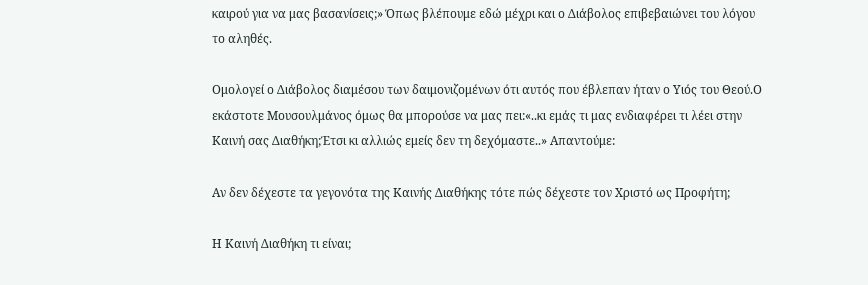καιρού για να μας βασανίσεις;» Όπως βλέπουμε εδώ μέχρι και ο Διάβολος επιβεβαιώνει του λόγου το αληθές.

Ομολογεί ο Διάβολος διαμέσου των δαιμονιζομένων ότι αυτός που έβλεπαν ήταν ο Υιός του Θεού.Ο εκάστοτε Μουσουλμάνος όμως θα μπορούσε να μας πει:«..κι εμάς τι μας ενδιαφέρει τι λέει στην Καινή σας Διαθήκη;Έτσι κι αλλιώς εμείς δεν τη δεχόμαστε..» Απαντούμε:

Αν δεν δέχεστε τα γεγονότα της Καινής Διαθήκης τότε πώς δέχεστε τον Χριστό ως Προφήτη;

Η Καινή Διαθήκη τι είναι;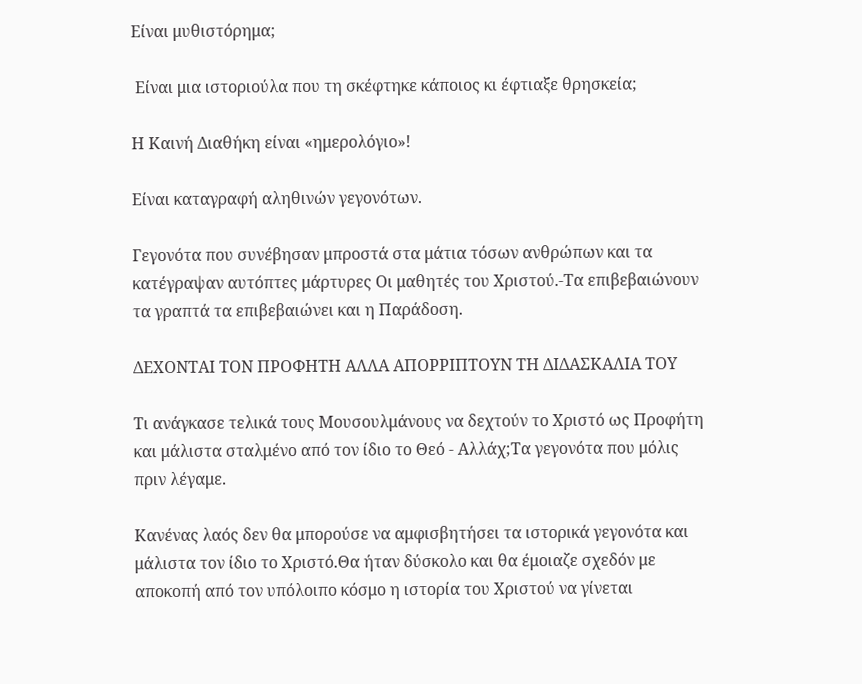Είναι μυθιστόρημα;

 Είναι μια ιστοριούλα που τη σκέφτηκε κάποιος κι έφτιαξε θρησκεία;

Η Καινή Διαθήκη είναι «ημερολόγιο»!

Είναι καταγραφή αληθινών γεγονότων.

Γεγονότα που συνέβησαν μπροστά στα μάτια τόσων ανθρώπων και τα κατέγραψαν αυτόπτες μάρτυρες Οι μαθητές του Χριστού.-Τα επιβεβαιώνουν τα γραπτά τα επιβεβαιώνει και η Παράδοση.

ΔΕΧΟΝΤΑΙ ΤΟΝ ΠΡΟΦΗΤΗ ΑΛΛΑ ΑΠΟΡΡΙΠΤΟΥΝ ΤΗ ΔΙΔΑΣΚΑΛΙΑ ΤΟΥ

Τι ανάγκασε τελικά τους Μουσουλμάνους να δεχτούν το Χριστό ως Προφήτη και μάλιστα σταλμένο από τον ίδιο το Θεό - Αλλάχ;Τα γεγονότα που μόλις πριν λέγαμε.

Κανένας λαός δεν θα μπορούσε να αμφισβητήσει τα ιστορικά γεγονότα και μάλιστα τον ίδιο το Χριστό.Θα ήταν δύσκολο και θα έμοιαζε σχεδόν με αποκοπή από τον υπόλοιπο κόσμο η ιστορία του Χριστού να γίνεται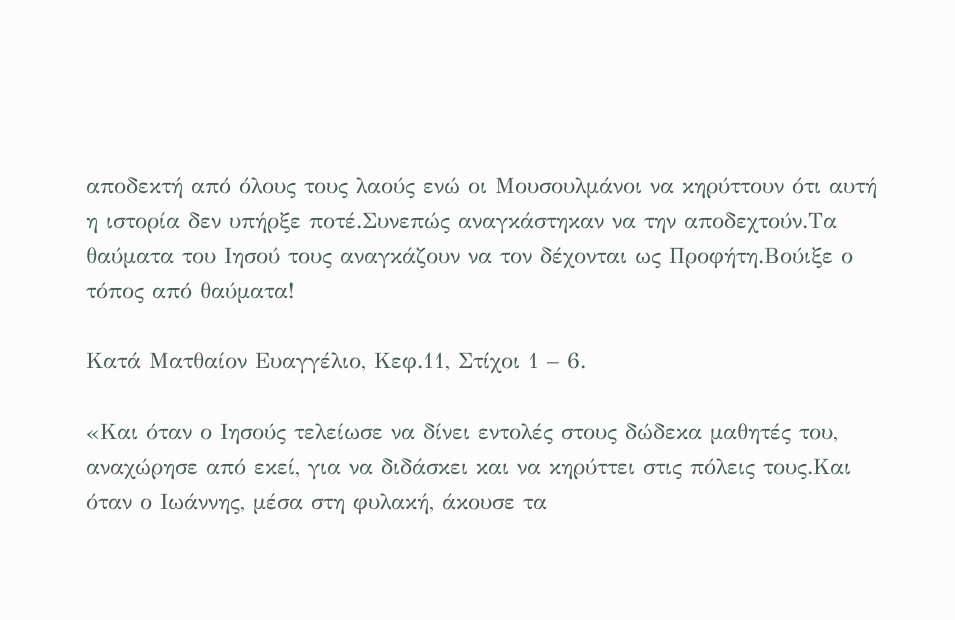αποδεκτή από όλους τους λαούς ενώ οι Μουσουλμάνοι να κηρύττουν ότι αυτή η ιστορία δεν υπήρξε ποτέ.Συνεπώς αναγκάστηκαν να την αποδεχτούν.Τα θαύματα του Ιησού τους αναγκάζουν να τον δέχονται ως Προφήτη.Βούιξε ο τόπος από θαύματα!

Κατά Ματθαίον Ευαγγέλιο, Κεφ.11, Στίχοι 1 – 6.

«Και όταν ο Ιησούς τελείωσε να δίνει εντολές στους δώδεκα μαθητές του, αναχώρησε από εκεί, για να διδάσκει και να κηρύττει στις πόλεις τους.Και όταν ο Ιωάννης, μέσα στη φυλακή, άκουσε τα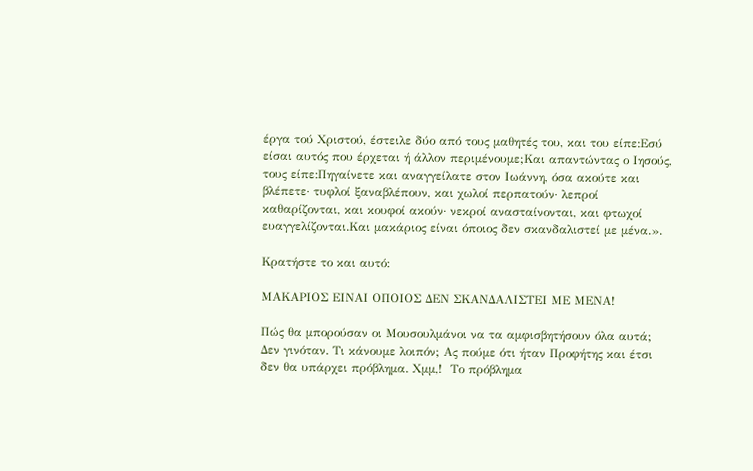έργα τού Χριστού, έστειλε δύο από τους μαθητές του, και του είπε:Εσύ είσαι αυτός που έρχεται ή άλλον περιμένουμε;Και απαντώντας ο Ιησούς, τους είπε:Πηγαίνετε και αναγγείλατε στον Ιωάννη, όσα ακούτε και βλέπετε· τυφλοί ξαναβλέπουν, και χωλοί περπατούν· λεπροί καθαρίζονται, και κουφοί ακούν· νεκροί ανασταίνονται, και φτωχοί ευαγγελίζονται.Και μακάριος είναι όποιος δεν σκανδαλιστεί με μένα.».

Κρατήστε το και αυτό:

ΜΑΚΑΡΙΟΣ ΕΙΝΑΙ ΟΠΟΙΟΣ ΔΕΝ ΣΚΑΝΔΑΛΙΣΤΕΙ ΜΕ ΜΕΝΑ!

Πώς θα μπορούσαν οι Μουσουλμάνοι να τα αμφισβητήσουν όλα αυτά;  Δεν γινόταν. Τι κάνουμε λοιπόν; Ας πούμε ότι ήταν Προφήτης και έτσι δεν θα υπάρχει πρόβλημα. Χμμ,!  Το πρόβλημα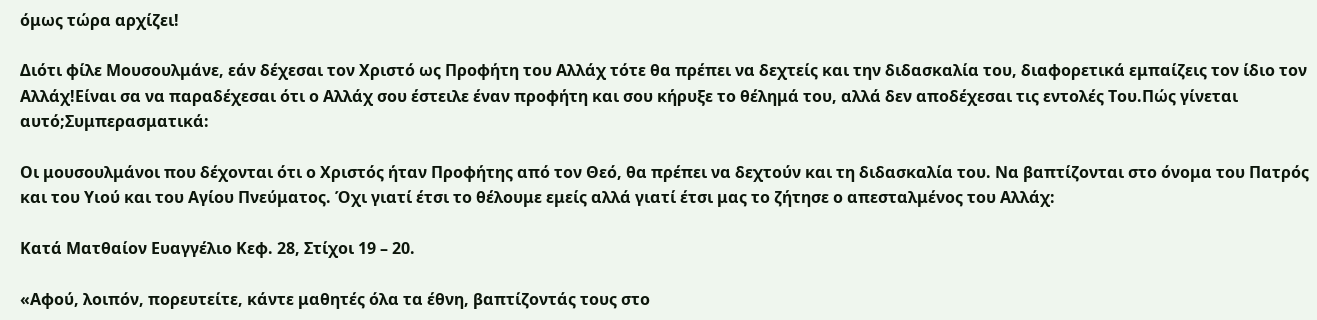όμως τώρα αρχίζει!

Διότι φίλε Μουσουλμάνε, εάν δέχεσαι τον Χριστό ως Προφήτη του Αλλάχ τότε θα πρέπει να δεχτείς και την διδασκαλία του, διαφορετικά εμπαίζεις τον ίδιο τον Αλλάχ!Είναι σα να παραδέχεσαι ότι ο Αλλάχ σου έστειλε έναν προφήτη και σου κήρυξε το θέλημά του, αλλά δεν αποδέχεσαι τις εντολές Του.Πώς γίνεται αυτό;Συμπερασματικά:

Οι μουσουλμάνοι που δέχονται ότι ο Χριστός ήταν Προφήτης από τον Θεό, θα πρέπει να δεχτούν και τη διδασκαλία του. Να βαπτίζονται στο όνομα του Πατρός και του Υιού και του Αγίου Πνεύματος. Όχι γιατί έτσι το θέλουμε εμείς αλλά γιατί έτσι μας το ζήτησε ο απεσταλμένος του Αλλάχ:

Κατά Ματθαίον Ευαγγέλιο Κεφ. 28, Στίχοι 19 – 20.

«Αφού, λοιπόν, πορευτείτε, κάντε μαθητές όλα τα έθνη, βαπτίζοντάς τους στο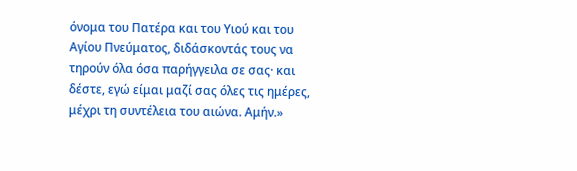όνομα του Πατέρα και του Υιού και του Αγίου Πνεύματος, διδάσκοντάς τους να τηρούν όλα όσα παρήγγειλα σε σας· και δέστε, εγώ είμαι μαζί σας όλες τις ημέρες, μέχρι τη συντέλεια του αιώνα. Αμήν.»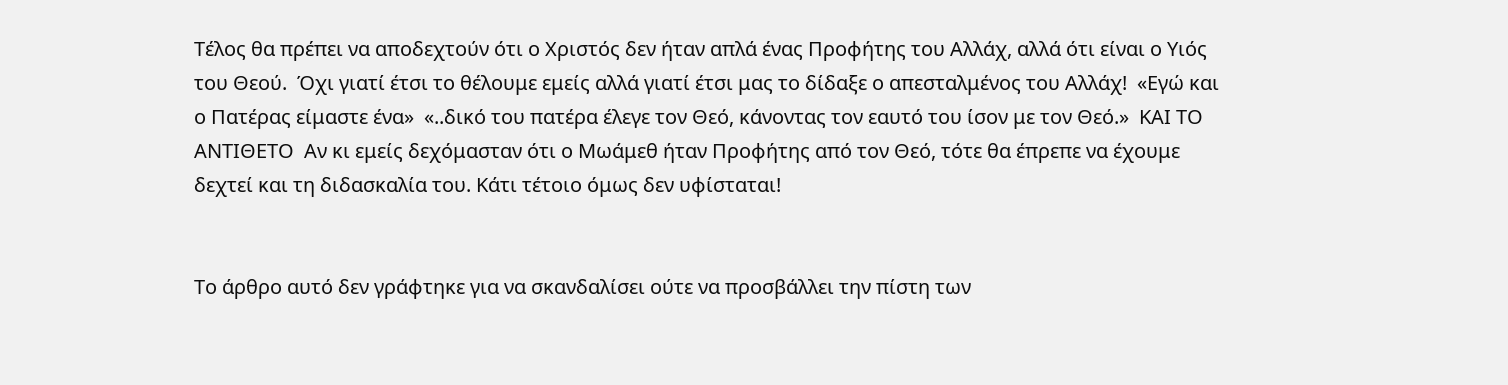Τέλος θα πρέπει να αποδεχτούν ότι ο Χριστός δεν ήταν απλά ένας Προφήτης του Αλλάχ, αλλά ότι είναι ο Υιός του Θεού.  Όχι γιατί έτσι το θέλουμε εμείς αλλά γιατί έτσι μας το δίδαξε ο απεσταλμένος του Αλλάχ!  «Εγώ και ο Πατέρας είμαστε ένα»  «..δικό του πατέρα έλεγε τον Θεό, κάνοντας τον εαυτό του ίσον με τον Θεό.»  ΚΑΙ ΤΟ ΑΝΤΙΘΕΤΟ  Αν κι εμείς δεχόμασταν ότι ο Μωάμεθ ήταν Προφήτης από τον Θεό, τότε θα έπρεπε να έχουμε δεχτεί και τη διδασκαλία του. Κάτι τέτοιο όμως δεν υφίσταται!


Το άρθρο αυτό δεν γράφτηκε για να σκανδαλίσει ούτε να προσβάλλει την πίστη των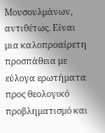Μουσουλμάνων, αντιθέτως. Είναι μια καλοπροαίρετη προσπάθεια με εύλογα ερωτήματα προς θεολογικό προβληματισμό και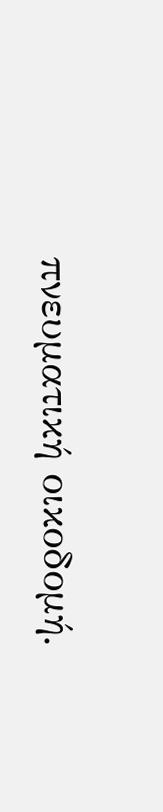πνευματική οικοδομή.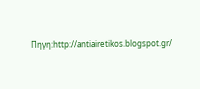Πηγη:http://antiairetikos.blogspot.gr/